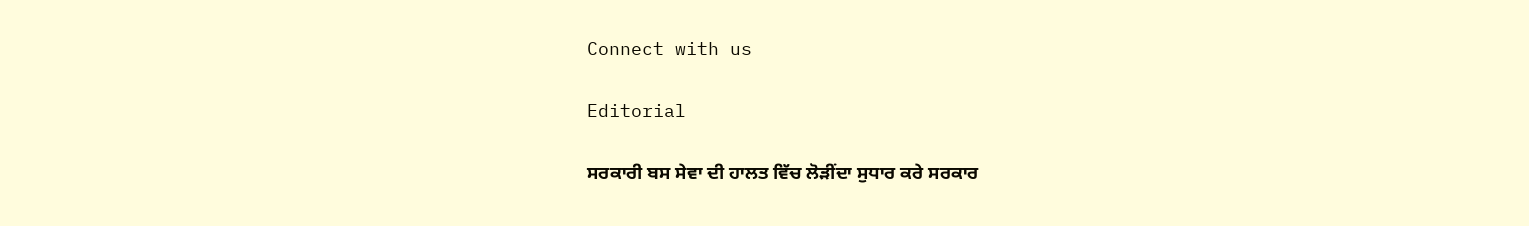Connect with us

Editorial

ਸਰਕਾਰੀ ਬਸ ਸੇਵਾ ਦੀ ਹਾਲਤ ਵਿੱਚ ਲੋੜੀਂਦਾ ਸੁਧਾਰ ਕਰੇ ਸਰਕਾਰ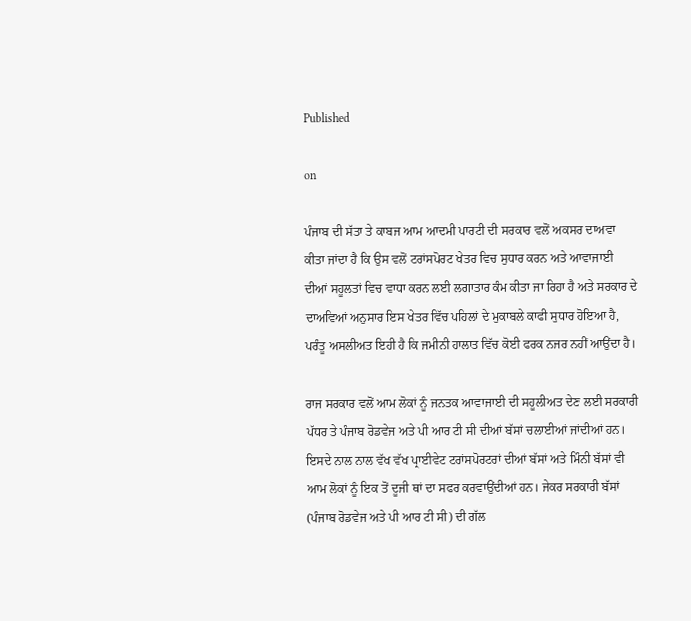Published

on

ਪੰਜਾਬ ਦੀ ਸੱਤਾ ਤੇ ਕਾਬਜ ਆਮ ਆਦਮੀ ਪਾਰਟੀ ਦੀ ਸਰਕਾਰ ਵਲੋਂ ਅਕਸਰ ਦਾਅਵਾ ਕੀਤਾ ਜਾਂਦਾ ਹੈ ਕਿ ਉਸ ਵਲੋਂ ਟਰਾਂਸਪੋਰਟ ਖੇਤਰ ਵਿਚ ਸੁਧਾਰ ਕਰਨ ਅਤੇ ਆਵਾਜਾਈ ਦੀਆਂ ਸਹੂਲਤਾਂ ਵਿਚ ਵਾਧਾ ਕਰਨ ਲਈ ਲਗਾਤਾਰ ਕੰਮ ਕੀਤਾ ਜਾ ਰਿਹਾ ਹੈ ਅਤੇ ਸਰਕਾਰ ਦੇ ਦਾਅਵਿਆਂ ਅਨੁਸਾਰ ਇਸ ਖੇਤਰ ਵਿੱਚ ਪਹਿਲਾਂ ਦੇ ਮੁਕਾਬਲੇ ਕਾਫੀ ਸੁਧਾਰ ਹੋਇਆ ਹੈ, ਪਰੰਤੂ ਅਸਲੀਅਤ ਇਹੀ ਹੈ ਕਿ ਜਮੀਨੀ ਹਾਲਾਤ ਵਿੱਚ ਕੋਈ ਫਰਕ ਨਜਰ ਨਹੀਂ ਆਉਂਦਾ ਹੈ।

ਰਾਜ ਸਰਕਾਰ ਵਲੋਂ ਆਮ ਲੋਕਾਂ ਨੂੰ ਜਨਤਕ ਆਵਾਜਾਈ ਦੀ ਸਹੂਲੀਅਤ ਦੇਣ ਲਈ ਸਰਕਾਰੀ ਪੱਧਰ ਤੇ ਪੰਜਾਬ ਰੋਡਵੇਜ ਅਤੇ ਪੀ ਆਰ ਟੀ ਸੀ ਦੀਆਂ ਬੱਸਾਂ ਚਲਾਈਆਂ ਜਾਂਦੀਆਂ ਹਨ। ਇਸਦੇ ਨਾਲ ਨਾਲ ਵੱਖ ਵੱਖ ਪ੍ਰਾਈਵੇਟ ਟਰਾਂਸਪੋਰਟਰਾਂ ਦੀਆਂ ਬੱਸਾਂ ਅਤੇ ਮਿੰਨੀ ਬੱਸਾਂ ਵੀ ਆਮ ਲੋਕਾਂ ਨੂੰ ਇਕ ਤੋਂ ਦੂਜੀ ਥਾਂ ਦਾ ਸਫਰ ਕਰਵਾਉਂਦੀਆਂ ਹਨ। ਜੇਕਰ ਸਰਕਾਰੀ ਬੱਸਾਂ (ਪੰਜਾਬ ਰੋਡਵੇਜ ਅਤੇ ਪੀ ਆਰ ਟੀ ਸੀ) ਦੀ ਗੱਲ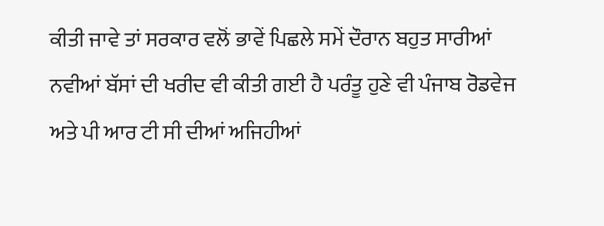ਕੀਤੀ ਜਾਵੇ ਤਾਂ ਸਰਕਾਰ ਵਲੋਂ ਭਾਵੇਂ ਪਿਛਲੇ ਸਮੇਂ ਦੌਰਾਨ ਬਹੁਤ ਸਾਰੀਆਂ ਨਵੀਆਂ ਬੱਸਾਂ ਦੀ ਖਰੀਦ ਵੀ ਕੀਤੀ ਗਈ ਹੈ ਪਰੰਤੂ ਹੁਣੇ ਵੀ ਪੰਜਾਬ ਰੋਡਵੇਜ ਅਤੇ ਪੀ ਆਰ ਟੀ ਸੀ ਦੀਆਂ ਅਜਿਹੀਆਂ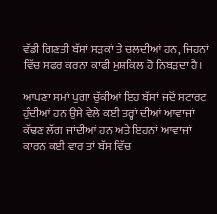ਵੱਡੀ ਗਿਣਤੀ ਬੱਸਾਂ ਸੜਕਾਂ ਤੇ ਚਲਦੀਆਂ ਹਨ, ਜਿਹਨਾਂ ਵਿੱਚ ਸਫਰ ਕਰਨਾ ਕਾਫੀ ਮੁਸ਼ਕਿਲ ਹੋ ਨਿਬੜਦਾ ਹੈ।

ਆਪਣਾ ਸਮਾਂ ਪੁਗਾ ਚੁੱਕੀਆਂ ਇਹ ਬੱਸਾਂ ਜਦੋਂ ਸਟਾਰਟ ਹੁੰਦੀਆਂ ਹਨ ਉਸੇ ਵੇਲੇ ਕਈ ਤਰ੍ਹਾਂ ਦੀਆਂ ਆਵਾਜਾਂ ਕੱਢਣ ਲੱਗ ਜਾਂਦੀਆਂ ਹਨ ਅਤੇ ਇਹਨਾਂ ਆਵਾਜਾਂ ਕਾਰਨ ਕਈ ਵਾਰ ਤਾਂ ਬੱਸ ਵਿੱਚ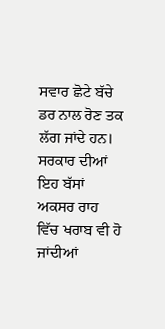ਸਵਾਰ ਛੋਟੇ ਬੱਚੇ ਡਰ ਨਾਲ ਰੋਣ ਤਕ ਲੱਗ ਜਾਂਦੇ ਹਨ। ਸਰਕਾਰ ਦੀਆਂ ਇਹ ਬੱਸਾਂ ਅਕਸਰ ਰਾਹ ਵਿੱਚ ਖਰਾਬ ਵੀ ਹੋ ਜਾਂਦੀਆਂ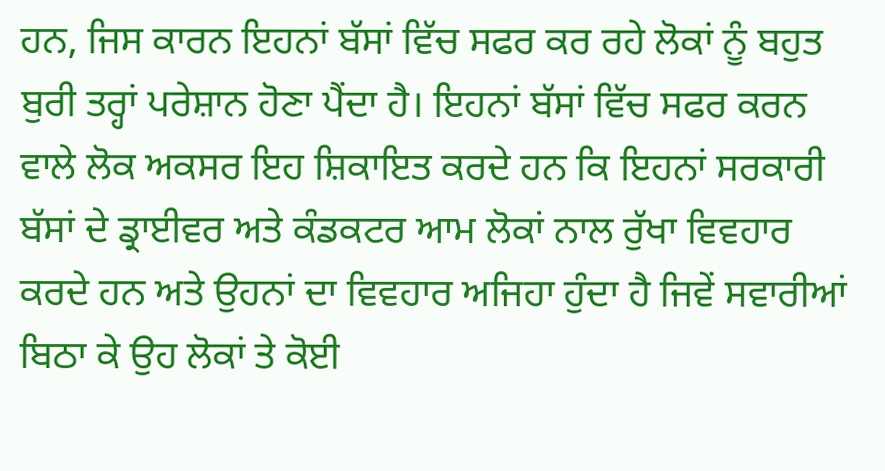ਹਨ, ਜਿਸ ਕਾਰਨ ਇਹਨਾਂ ਬੱਸਾਂ ਵਿੱਚ ਸਫਰ ਕਰ ਰਹੇ ਲੋਕਾਂ ਨੂੰ ਬਹੁਤ ਬੁਰੀ ਤਰ੍ਹਾਂ ਪਰੇਸ਼ਾਨ ਹੋਣਾ ਪੈਂਦਾ ਹੈ। ਇਹਨਾਂ ਬੱਸਾਂ ਵਿੱਚ ਸਫਰ ਕਰਨ ਵਾਲੇ ਲੋਕ ਅਕਸਰ ਇਹ ਸ਼ਿਕਾਇਤ ਕਰਦੇ ਹਨ ਕਿ ਇਹਨਾਂ ਸਰਕਾਰੀ ਬੱਸਾਂ ਦੇ ਡ੍ਰਾਈਵਰ ਅਤੇ ਕੰਡਕਟਰ ਆਮ ਲੋਕਾਂ ਨਾਲ ਰੁੱਖਾ ਵਿਵਹਾਰ ਕਰਦੇ ਹਨ ਅਤੇ ਉਹਨਾਂ ਦਾ ਵਿਵਹਾਰ ਅਜਿਹਾ ਹੁੰਦਾ ਹੈ ਜਿਵੇਂ ਸਵਾਰੀਆਂ ਬਿਠਾ ਕੇ ਉਹ ਲੋਕਾਂ ਤੇ ਕੋਈ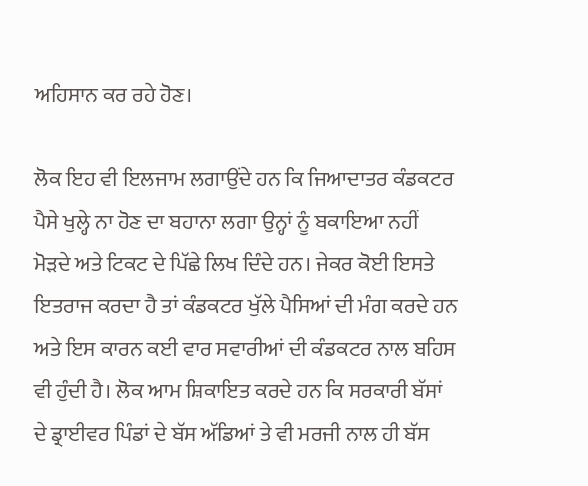ਅਹਿਸਾਨ ਕਰ ਰਹੇ ਹੋਣ।

ਲੋਕ ਇਹ ਵੀ ਇਲਜਾਮ ਲਗਾਉਂਦੇ ਹਨ ਕਿ ਜਿਆਦਾਤਰ ਕੰਡਕਟਰ ਪੈਸੇ ਖੁਲ੍ਹੇ ਨਾ ਹੋਣ ਦਾ ਬਹਾਨਾ ਲਗਾ ਉਨ੍ਹਾਂ ਨੂੰ ਬਕਾਇਆ ਨਹੀਂ ਮੋੜਦੇ ਅਤੇ ਟਿਕਟ ਦੇ ਪਿੱਛੇ ਲਿਖ ਦਿੰਦੇ ਹਨ। ਜੇਕਰ ਕੋਈ ਇਸਤੇ ਇਤਰਾਜ ਕਰਦਾ ਹੈ ਤਾਂ ਕੰਡਕਟਰ ਖੁੱਲੇ ਪੈਸਿਆਂ ਦੀ ਮੰਗ ਕਰਦੇ ਹਨ ਅਤੇ ਇਸ ਕਾਰਨ ਕਈ ਵਾਰ ਸਵਾਰੀਆਂ ਦੀ ਕੰਡਕਟਰ ਨਾਲ ਬਹਿਸ ਵੀ ਹੁੰਦੀ ਹੈ। ਲੋਕ ਆਮ ਸ਼ਿਕਾਇਤ ਕਰਦੇ ਹਨ ਕਿ ਸਰਕਾਰੀ ਬੱਸਾਂ ਦੇ ਡ੍ਰਾਈਵਰ ਪਿੰਡਾਂ ਦੇ ਬੱਸ ਅੱਡਿਆਂ ਤੇ ਵੀ ਮਰਜੀ ਨਾਲ ਹੀ ਬੱਸ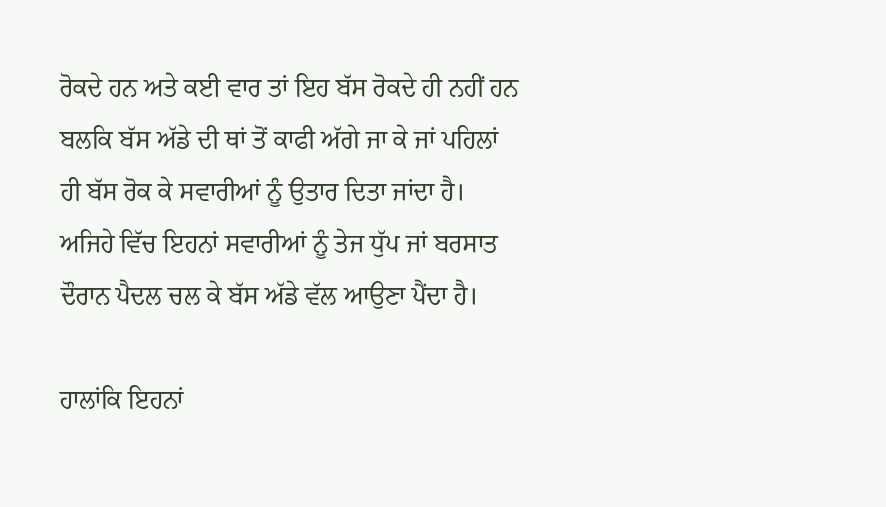ਰੋਕਦੇ ਹਨ ਅਤੇ ਕਈ ਵਾਰ ਤਾਂ ਇਹ ਬੱਸ ਰੋਕਦੇ ਹੀ ਨਹੀਂ ਹਨ ਬਲਕਿ ਬੱਸ ਅੱਡੇ ਦੀ ਥਾਂ ਤੋਂ ਕਾਫੀ ਅੱਗੇ ਜਾ ਕੇ ਜਾਂ ਪਹਿਲਾਂ ਹੀ ਬੱਸ ਰੋਕ ਕੇ ਸਵਾਰੀਆਂ ਨੂੰ ਉਤਾਰ ਦਿਤਾ ਜਾਂਦਾ ਹੈ। ਅਜਿਹੇ ਵਿੱਚ ਇਹਨਾਂ ਸਵਾਰੀਆਂ ਨੂੰ ਤੇਜ ਧੁੱਪ ਜਾਂ ਬਰਸਾਤ ਦੌਰਾਨ ਪੈਦਲ ਚਲ ਕੇ ਬੱਸ ਅੱਡੇ ਵੱਲ ਆਉਣਾ ਪੈਂਦਾ ਹੈ।

ਹਾਲਾਂਕਿ ਇਹਨਾਂ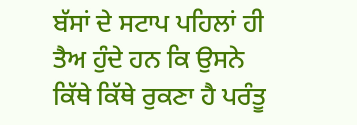ਬੱਸਾਂ ਦੇ ਸਟਾਪ ਪਹਿਲਾਂ ਹੀ ਤੈਅ ਹੁੰਦੇ ਹਨ ਕਿ ਉਸਨੇ ਕਿੱਥੇ ਕਿੱਥੇ ਰੁਕਣਾ ਹੈ ਪਰੰਤੂ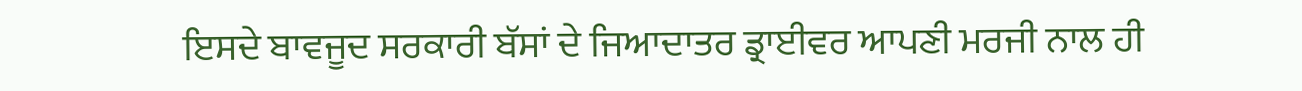ਇਸਦੇ ਬਾਵਜੂਦ ਸਰਕਾਰੀ ਬੱਸਾਂ ਦੇ ਜਿਆਦਾਤਰ ਡ੍ਰਾਈਵਰ ਆਪਣੀ ਮਰਜੀ ਨਾਲ ਹੀ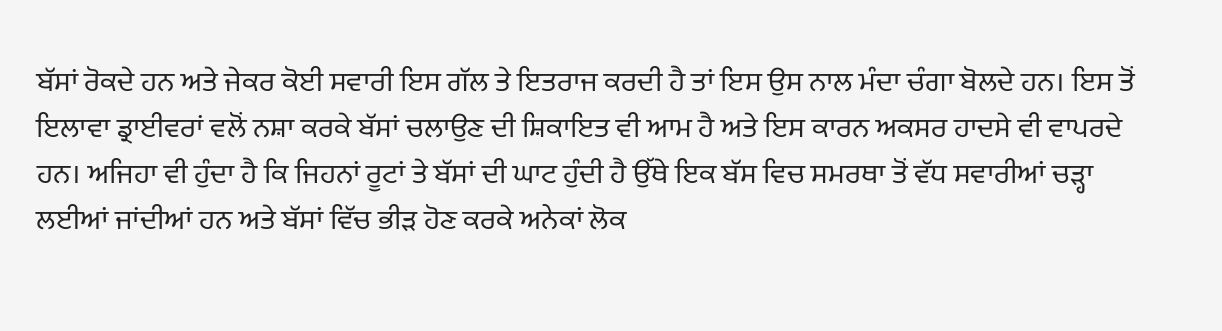ਬੱਸਾਂ ਰੋਕਦੇ ਹਨ ਅਤੇ ਜੇਕਰ ਕੋਈ ਸਵਾਰੀ ਇਸ ਗੱਲ ਤੇ ਇਤਰਾਜ ਕਰਦੀ ਹੈ ਤਾਂ ਇਸ ਉਸ ਨਾਲ ਮੰਦਾ ਚੰਗਾ ਬੋਲਦੇ ਹਨ। ਇਸ ਤੋਂ ਇਲਾਵਾ ਡ੍ਰਾਈਵਰਾਂ ਵਲੋਂ ਨਸ਼ਾ ਕਰਕੇ ਬੱਸਾਂ ਚਲਾਉਣ ਦੀ ਸ਼ਿਕਾਇਤ ਵੀ ਆਮ ਹੈ ਅਤੇ ਇਸ ਕਾਰਨ ਅਕਸਰ ਹਾਦਸੇ ਵੀ ਵਾਪਰਦੇ ਹਨ। ਅਜਿਹਾ ਵੀ ਹੁੰਦਾ ਹੈ ਕਿ ਜਿਹਨਾਂ ਰੂਟਾਂ ਤੇ ਬੱਸਾਂ ਦੀ ਘਾਟ ਹੁੰਦੀ ਹੈ ਉੱਥੇ ਇਕ ਬੱਸ ਵਿਚ ਸਮਰਥਾ ਤੋਂ ਵੱਧ ਸਵਾਰੀਆਂ ਚੜ੍ਹਾ ਲਈਆਂ ਜਾਂਦੀਆਂ ਹਨ ਅਤੇ ਬੱਸਾਂ ਵਿੱਚ ਭੀੜ ਹੋਣ ਕਰਕੇ ਅਨੇਕਾਂ ਲੋਕ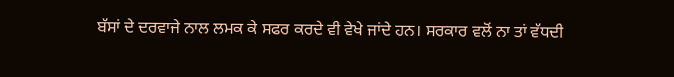ਬੱਸਾਂ ਦੇ ਦਰਵਾਜੇ ਨਾਲ ਲਮਕ ਕੇ ਸਫਰ ਕਰਦੇ ਵੀ ਵੇਖੇ ਜਾਂਦੇ ਹਨ। ਸਰਕਾਰ ਵਲੋਂ ਨਾ ਤਾਂ ਵੱਧਦੀ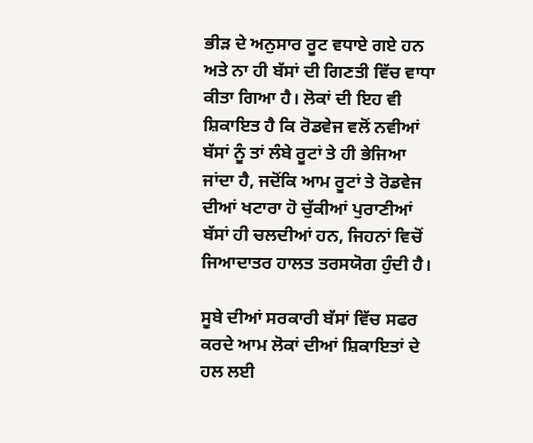ਭੀੜ ਦੇ ਅਨੁਸਾਰ ਰੂਟ ਵਧਾਏ ਗਏ ਹਨ ਅਤੇ ਨਾ ਹੀ ਬੱਸਾਂ ਦੀ ਗਿਣਤੀ ਵਿੱਚ ਵਾਧਾ ਕੀਤਾ ਗਿਆ ਹੈ। ਲੋਕਾਂ ਦੀ ਇਹ ਵੀ ਸ਼ਿਕਾਇਤ ਹੈ ਕਿ ਰੋਡਵੇਜ ਵਲੋਂ ਨਵੀਆਂ ਬੱਸਾਂ ਨੂੰ ਤਾਂ ਲੰਬੇ ਰੂਟਾਂ ਤੇ ਹੀ ਭੇਜਿਆ ਜਾਂਦਾ ਹੈ, ਜਦੋਂਕਿ ਆਮ ਰੂਟਾਂ ਤੇ ਰੋਡਵੇਜ ਦੀਆਂ ਖਟਾਰਾ ਹੋ ਚੁੱਕੀਆਂ ਪੁਰਾਣੀਆਂ ਬੱਸਾਂ ਹੀ ਚਲਦੀਆਂ ਹਨ, ਜਿਹਨਾਂ ਵਿਚੋਂ ਜਿਆਦਾਤਰ ਹਾਲਤ ਤਰਸਯੋਗ ਹੁੰਦੀ ਹੈ।

ਸੂਬੇ ਦੀਆਂ ਸਰਕਾਰੀ ਬੱਸਾਂ ਵਿੱਚ ਸਫਰ ਕਰਦੇ ਆਮ ਲੋਕਾਂ ਦੀਆਂ ਸ਼ਿਕਾਇਤਾਂ ਦੇ ਹਲ ਲਈ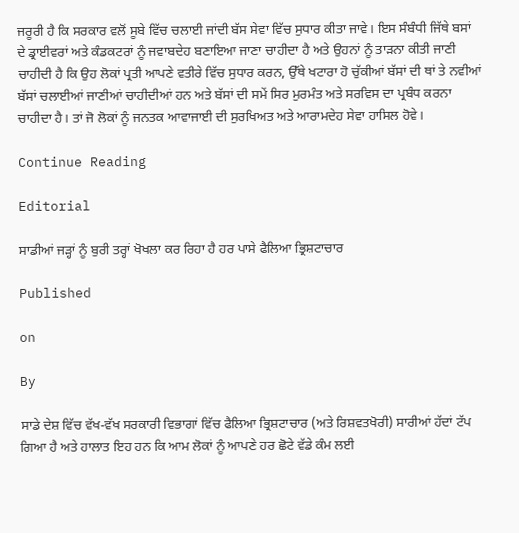ਜਰੂਰੀ ਹੈ ਕਿ ਸਰਕਾਰ ਵਲੋਂ ਸੂਬੇ ਵਿੱਚ ਚਲਾਈ ਜਾਂਦੀ ਬੱਸ ਸੇਵਾ ਵਿੱਚ ਸੁਧਾਰ ਕੀਤਾ ਜਾਵੇ। ਇਸ ਸੰਬੰਧੀ ਜਿੱਥੇ ਬਸਾਂ ਦੇ ਡ੍ਰਾਈਵਰਾਂ ਅਤੇ ਕੰਡਕਟਰਾਂ ਨੂੰ ਜਵਾਬਦੇਹ ਬਣਾਇਆ ਜਾਣਾ ਚਾਹੀਦਾ ਹੈ ਅਤੇ ਉਹਨਾਂ ਨੂੰ ਤਾੜਨਾ ਕੀਤੀ ਜਾਣੀ ਚਾਹੀਦੀ ਹੈ ਕਿ ਉਹ ਲੋਕਾਂ ਪ੍ਰਤੀ ਆਪਣੇ ਵਤੀਰੇ ਵਿੱਚ ਸੁਧਾਰ ਕਰਨ, ਉੱਥੇ ਖਟਾਰਾ ਹੋ ਚੁੱਕੀਆਂ ਬੱਸਾਂ ਦੀ ਥਾਂ ਤੇ ਨਵੀਆਂ ਬੱਸਾਂ ਚਲਾਈਆਂ ਜਾਣੀਆਂ ਚਾਹੀਦੀਆਂ ਹਨ ਅਤੇ ਬੱਸਾਂ ਦੀ ਸਮੇਂ ਸਿਰ ਮੁਰਮੰਤ ਅਤੇ ਸਰਵਿਸ ਦਾ ਪ੍ਰਬੰਧ ਕਰਨਾ ਚਾਹੀਦਾ ਹੈ। ਤਾਂ ਜੋ ਲੋਕਾਂ ਨੂੰ ਜਨਤਕ ਆਵਾਜਾਈ ਦੀ ਸੁਰਖਿਅਤ ਅਤੇ ਆਰਾਮਦੇਹ ਸੇਵਾ ਹਾਸਿਲ ਹੋਵੇ।

Continue Reading

Editorial

ਸਾਡੀਆਂ ਜੜ੍ਹਾਂ ਨੂੰ ਬੁਰੀ ਤਰ੍ਹਾਂ ਖੋਖਲਾ ਕਰ ਰਿਹਾ ਹੈ ਹਰ ਪਾਸੇ ਫੈਲਿਆ ਭ੍ਰਿਸ਼ਟਾਚਾਰ

Published

on

By

ਸਾਡੇ ਦੇਸ਼ ਵਿੱਚ ਵੱਖ-ਵੱਖ ਸਰਕਾਰੀ ਵਿਭਾਗਾਂ ਵਿੱਚ ਫੈਲਿਆ ਭ੍ਰਿਸ਼ਟਾਚਾਰ (ਅਤੇ ਰਿਸ਼ਵਤਖੋਰੀ) ਸਾਰੀਆਂ ਹੱਦਾਂ ਟੱਪ ਗਿਆ ਹੈ ਅਤੇ ਹਾਲਾਤ ਇਹ ਹਨ ਕਿ ਆਮ ਲੋਕਾਂ ਨੂੰ ਆਪਣੇ ਹਰ ਛੋਟੇ ਵੱਡੇ ਕੰਮ ਲਈ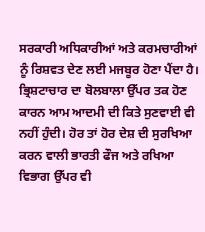ਸਰਕਾਰੀ ਅਧਿਕਾਰੀਆਂ ਅਤੇ ਕਰਮਚਾਰੀਆਂ ਨੂੰ ਰਿਸ਼ਵਤ ਦੇਣ ਲਈ ਮਜਬੂਰ ਹੋਣਾ ਪੈਂਦਾ ਹੈ। ਭ੍ਰਿਸ਼ਟਾਚਾਰ ਦਾ ਬੋਲਬਾਲਾ ਉੱਪਰ ਤਕ ਹੋਣ ਕਾਰਨ ਆਮ ਆਦਮੀ ਦੀ ਕਿਤੇ ਸੁਣਵਾਈ ਵੀ ਨਹੀਂ ਹੁੰਦੀ। ਹੋਰ ਤਾਂ ਹੋਰ ਦੇਸ਼ ਦੀ ਸੁਰਖਿਆ ਕਰਨ ਵਾਲੀ ਭਾਰਤੀ ਫੌਜ ਅਤੇ ਰਖਿਆ ਵਿਭਾਗ ਉੱਪਰ ਵੀ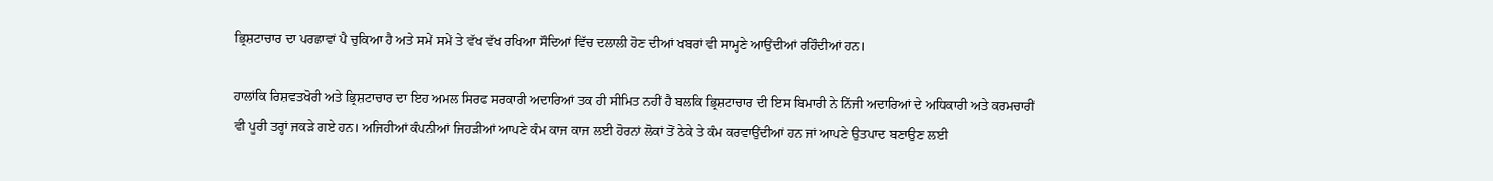ਭ੍ਰਿਸ਼ਟਾਚਾਰ ਦਾ ਪਰਛਾਵਾਂ ਪੈ ਚੁਕਿਆ ਹੈ ਅਤੇ ਸਮੇਂ ਸਮੇਂ ਤੇ ਵੱਖ ਵੱਖ ਰਖਿਆ ਸੌਦਿਆਂ ਵਿੱਚ ਦਲਾਲੀ ਹੋਣ ਦੀਆਂ ਖਬਰਾਂ ਵੀ ਸਾਮ੍ਹਣੇ ਆਉਂਦੀਆਂ ਰਹਿੰਦੀਆਂ ਹਨ।

ਹਾਲਾਂਕਿ ਰਿਸ਼ਵਤਖੋਰੀ ਅਤੇ ਭ੍ਰਿਸ਼ਟਾਚਾਰ ਦਾ ਇਹ ਅਮਲ ਸਿਰਫ ਸਰਕਾਰੀ ਅਦਾਰਿਆਂ ਤਕ ਹੀ ਸੀਮਿਤ ਨਹੀਂ ਹੈ ਬਲਕਿ ਭ੍ਰਿਸ਼ਟਾਚਾਰ ਦੀ ਇਸ ਬਿਮਾਰੀ ਨੇ ਨਿੱਜੀ ਅਦਾਰਿਆਂ ਦੇ ਅਧਿਕਾਰੀ ਅਤੇ ਕਰਮਚਾਰੀਂ ਵੀ ਪੂਰੀ ਤਰ੍ਹਾਂ ਜਕੜੇ ਗਏ ਹਨ। ਅਜਿਹੀਆਂ ਕੰਪਨੀਆਂ ਜਿਹੜੀਆਂ ਆਪਣੇ ਕੰਮ ਕਾਜ ਕਾਜ ਲਈ ਹੋਰਨਾਂ ਲੋਕਾਂ ਤੋਂ ਠੇਕੇ ਤੇ ਕੰਮ ਕਰਵਾਉਂਦੀਆਂ ਹਨ ਜਾਂ ਆਪਣੇ ਉਤਪਾਦ ਬਣਾਉਣ ਲਈ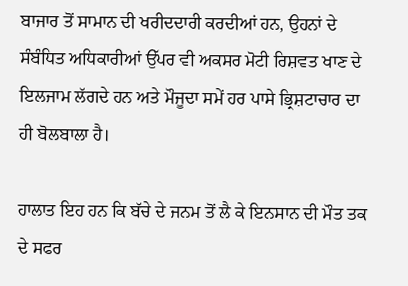ਬਾਜਾਰ ਤੋਂ ਸਾਮਾਨ ਦੀ ਖਰੀਦਦਾਰੀ ਕਰਦੀਆਂ ਹਨ, ਉਹਨਾਂ ਦੇ ਸੰਬੰਧਿਤ ਅਧਿਕਾਰੀਆਂ ਉੱਪਰ ਵੀ ਅਕਸਰ ਮੋਟੀ ਰਿਸ਼ਵਤ ਖਾਣ ਦੇ ਇਲਜਾਮ ਲੱਗਦੇ ਹਨ ਅਤੇ ਮੌਜੂਦਾ ਸਮੇਂ ਹਰ ਪਾਸੇ ਭ੍ਰਿਸ਼ਟਾਚਾਰ ਦਾ ਹੀ ਬੋਲਬਾਲਾ ਹੈ।

ਹਾਲਾਤ ਇਹ ਹਨ ਕਿ ਬੱਚੇ ਦੇ ਜਨਮ ਤੋਂ ਲੈ ਕੇ ਇਨਸਾਨ ਦੀ ਮੌਤ ਤਕ ਦੇ ਸਫਰ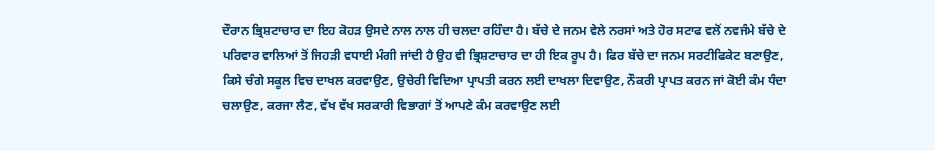ਦੌਰਾਨ ਭ੍ਰਿਸ਼ਟਾਚਾਰ ਦਾ ਇਹ ਕੋਹੜ ਉਸਦੇ ਨਾਲ ਨਾਲ ਹੀ ਚਲਦਾ ਰਹਿੰਦਾ ਹੈ। ਬੱਚੇ ਦੇ ਜਨਮ ਵੇਲੇ ਨਰਸਾਂ ਅਤੇ ਹੋਰ ਸਟਾਫ ਵਲੋਂ ਨਵਜੰਮੇ ਬੱਚੇ ਦੇ ਪਰਿਵਾਰ ਵਾਲਿਆਂ ਤੋਂ ਜਿਹੜੀ ਵਧਾਈ ਮੰਗੀ ਜਾਂਦੀ ਹੈ ਉਹ ਵੀ ਭ੍ਰਿਸ਼ਟਾਚਾਰ ਦਾ ਹੀ ਇਕ ਰੂਪ ਹੈ। ਫਿਰ ਬੱਚੇ ਦਾ ਜਨਮ ਸਰਟੀਫਿਕੇਟ ਬਣਾਉਣ, ਕਿਸੇ ਚੰਗੇ ਸਕੂਲ ਵਿਚ ਦਾਖਲ ਕਰਵਾਉਣ, ਉਚੇਰੀ ਵਿਦਿਆ ਪ੍ਰਾਪਤੀ ਕਰਨ ਲਈ ਦਾਖਲਾ ਦਿਵਾਉਣ, ਨੌਕਰੀ ਪ੍ਰਾਪਤ ਕਰਨ ਜਾਂ ਕੋਈ ਕੰਮ ਧੰਦਾ ਚਲਾਉਣ, ਕਰਜਾ ਲੈਣ, ਵੱਖ ਵੱਖ ਸਰਕਾਰੀ ਵਿਭਾਗਾਂ ਤੋਂ ਆਪਣੇ ਕੰਮ ਕਰਵਾਉਣ ਲਈ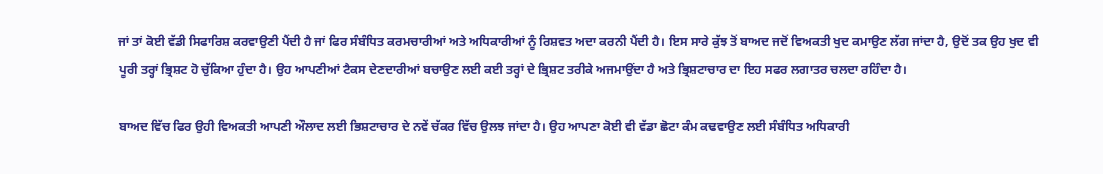ਜਾਂ ਤਾਂ ਕੋਈ ਵੱਡੀ ਸਿਫਾਰਿਸ਼ ਕਰਵਾਉਣੀ ਪੈਂਦੀ ਹੈ ਜਾਂ ਫਿਰ ਸੰਬੰਧਿਤ ਕਰਮਚਾਰੀਆਂ ਅਤੇ ਅਧਿਕਾਰੀਆਂ ਨੂੰ ਰਿਸ਼ਵਤ ਅਦਾ ਕਰਨੀ ਪੈਂਦੀ ਹੈ। ਇਸ ਸਾਰੇ ਕੁੱਝ ਤੋਂ ਬਾਅਦ ਜਦੋਂ ਵਿਅਕਤੀ ਖੁਦ ਕਮਾਉਣ ਲੱਗ ਜਾਂਦਾ ਹੈ, ਉਦੋਂ ਤਕ ਉਹ ਖੁਦ ਵੀ ਪੂਰੀ ਤਰ੍ਹਾਂ ਭ੍ਰਿਸ਼ਟ ਹੋ ਚੁੱਕਿਆ ਹੁੰਦਾ ਹੈ। ਉਹ ਆਪਣੀਆਂ ਟੈਕਸ ਦੇਣਦਾਰੀਆਂ ਬਚਾਉਣ ਲਈ ਕਈ ਤਰ੍ਹਾਂ ਦੇ ਭ੍ਰਿਸ਼ਟ ਤਰੀਕੇ ਅਜਮਾਉਂਦਾ ਹੈ ਅਤੇ ਭ੍ਰਿਸ਼ਟਾਚਾਰ ਦਾ ਇਹ ਸਫਰ ਲਗਾਤਰ ਚਲਦਾ ਰਹਿੰਦਾ ਹੈ।

ਬਾਅਦ ਵਿੱਚ ਫਿਰ ਉਹੀ ਵਿਅਕਤੀ ਆਪਣੀ ਔਲਾਦ ਲਈ ਭਿਸ਼ਟਾਚਾਰ ਦੇ ਨਵੇਂ ਚੱਕਰ ਵਿੱਚ ਉਲਝ ਜਾਂਦਾ ਹੈ। ਉਹ ਆਪਣਾ ਕੋਈ ਵੀ ਵੱਡਾ ਛੋਟਾ ਕੰਮ ਕਢਵਾਉਣ ਲਈ ਸੰਬੰਧਿਤ ਅਧਿਕਾਰੀ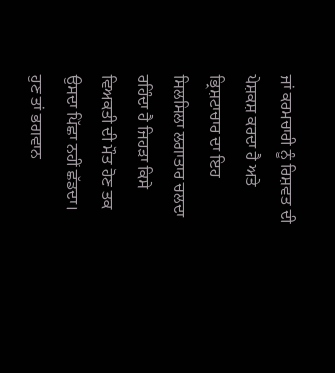ਜਾਂ ਕਰਮਚਾਰੀ ਨੂੰ ਰਿਸ਼ਵਤ ਦੀ ਪੇਸ਼ਕਸ਼ ਕਰਦਾ ਹੈ ਅਤੇ ਭ੍ਰਿਸ਼ਟਾਚਾਰ ਦਾ ਇਹ ਸਿਲਸਿਲਾ ਲਗਾਤਾਰ ਚਲਦਾ ਰਹਿੰਦਾ ਹੈ ਜਿਹੜਾ ਕਿਸੇ ਵਿਅਕਤੀ ਦੀ ਮੌਤ ਹੋਣ ਤਕ ਉਸਦਾ ਪਿੱਛਾ ਨਹੀਂ ਛੱਡਦਾ। ਹੁਣ ਤਾਂ ਭਗਵਾਨ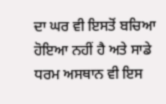ਦਾ ਘਰ ਵੀ ਇਸਤੋਂ ਬਚਿਆ ਹੋਇਆ ਨਹੀਂ ਹੈ ਅਤੇ ਸਾਡੇ ਧਰਮ ਅਸਥਾਨ ਵੀ ਇਸ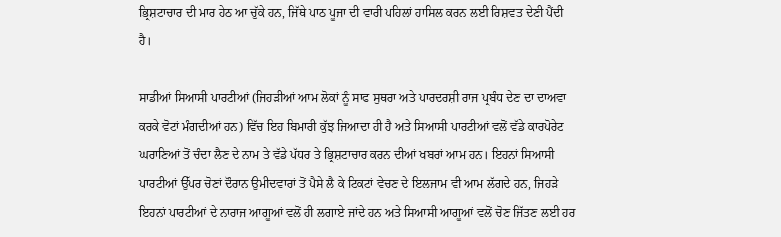ਭ੍ਰਿਸ਼ਟਾਚਾਰ ਦੀ ਮਾਰ ਹੇਠ ਆ ਚੁੱਕੇ ਹਨ, ਜਿੱਥੇ ਪਾਠ ਪੂਜਾ ਦੀ ਵਾਰੀ ਪਹਿਲਾਂ ਹਾਸਿਲ ਕਰਨ ਲਈ ਰਿਸ਼ਵਤ ਦੇਣੀ ਪੈਂਦੀ ਹੈ।

ਸਾਡੀਆਂ ਸਿਆਸੀ ਪਾਰਟੀਆਂ (ਜਿਹੜੀਆਂ ਆਮ ਲੋਕਾਂ ਨੂੰ ਸਾਫ ਸੁਥਰਾ ਅਤੇ ਪਾਰਦਰਸ਼ੀ ਰਾਜ ਪ੍ਰਬੰਧ ਦੇਣ ਦਾ ਦਾਅਵਾ ਕਰਕੇ ਵੋਟਾਂ ਮੰਗਦੀਆਂ ਹਨ) ਵਿੱਚ ਇਹ ਬਿਮਾਰੀ ਕੁੱਝ ਜਿਆਦਾ ਹੀ ਹੈ ਅਤੇ ਸਿਆਸੀ ਪਾਰਟੀਆਂ ਵਲੋਂ ਵੱਡੇ ਕਾਰਪੋਰੇਟ ਘਰਾਣਿਆਂ ਤੋਂ ਚੰਦਾ ਲੈਣ ਦੇ ਨਾਮ ਤੇ ਵੱਡੇ ਪੱਧਰ ਤੇ ਭ੍ਰਿਸ਼ਟਾਚਾਰ ਕਰਨ ਦੀਆਂ ਖਬਰਾਂ ਆਮ ਹਨ। ਇਹਨਾਂ ਸਿਆਸੀ ਪਾਰਟੀਆਂ ਉੱਪਰ ਚੋਣਾਂ ਦੌਰਾਨ ਉਮੀਦਵਾਰਾਂ ਤੋਂ ਪੈਸੇ ਲੈ ਕੇ ਟਿਕਟਾਂ ਵੇਚਣ ਦੇ ਇਲਜਾਮ ਵੀ ਆਮ ਲੱਗਦੇ ਹਨ, ਜਿਹੜੇ ਇਹਨਾਂ ਪਾਰਟੀਆਂ ਦੇ ਨਾਰਾਜ ਆਗੂਆਂ ਵਲੋਂ ਹੀ ਲਗਾਏ ਜਾਂਦੇ ਹਨ ਅਤੇ ਸਿਆਸੀ ਆਗੂਆਂ ਵਲੋਂ ਚੋਣ ਜਿੱਤਣ ਲਈ ਹਰ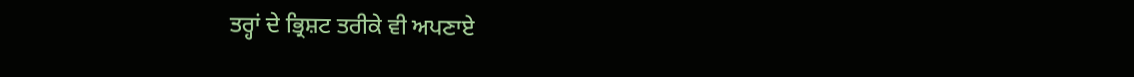ਤਰ੍ਹਾਂ ਦੇ ਭ੍ਰਿਸ਼ਟ ਤਰੀਕੇ ਵੀ ਅਪਣਾਏ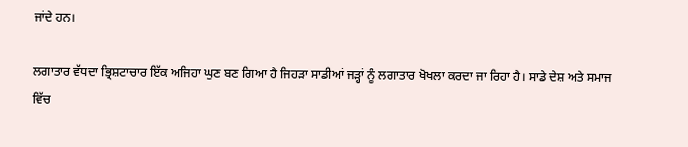ਜਾਂਦੇ ਹਨ।

ਲਗਾਤਾਰ ਵੱਧਦਾ ਭ੍ਰਿਸ਼ਟਾਚਾਰ ਇੱਕ ਅਜਿਹਾ ਘੁਣ ਬਣ ਗਿਆ ਹੈ ਜਿਹੜਾ ਸਾਡੀਆਂ ਜੜ੍ਹਾਂ ਨੂੰ ਲਗਾਤਾਰ ਖੋਖਲਾ ਕਰਦਾ ਜਾ ਰਿਹਾ ਹੈ। ਸਾਡੇ ਦੇਸ਼ ਅਤੇ ਸਮਾਜ ਵਿੱਚ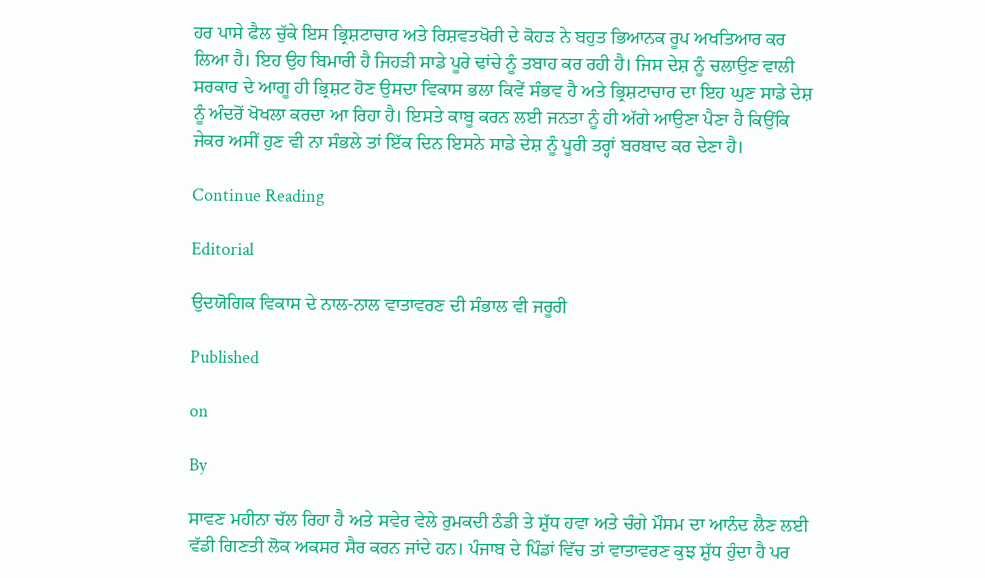ਹਰ ਪਾਸੇ ਫੈਲ ਚੁੱਕੇ ਇਸ ਭ੍ਰਿਸ਼ਟਾਚਾਰ ਅਤੇ ਰਿਸ਼ਵਤਖੋਰੀ ਦੇ ਕੋਹੜ ਨੇ ਬਹੁਤ ਭਿਆਨਕ ਰੂਪ ਅਖਤਿਆਰ ਕਰ ਲਿਆ ਹੈ। ਇਹ ਉਹ ਬਿਮਾਰੀ ਹੈ ਜਿਹੜੀ ਸਾਡੇ ਪੂਰੇ ਢਾਂਚੇ ਨੂੰ ਤਬਾਹ ਕਰ ਰਹੀ ਹੈ। ਜਿਸ ਦੇਸ਼ ਨੂੰ ਚਲਾਉਣ ਵਾਲੀ ਸਰਕਾਰ ਦੇ ਆਗੂ ਹੀ ਭ੍ਰਿਸ਼ਟ ਹੋਣ ਉਸਦਾ ਵਿਕਾਸ ਭਲਾ ਕਿਵੇਂ ਸੰਭਵ ਹੈ ਅਤੇ ਭ੍ਰਿਸ਼ਟਾਚਾਰ ਦਾ ਇਹ ਘੁਣ ਸਾਡੇ ਦੇਸ਼ ਨੂੰ ਅੰਦਰੋਂ ਖੋਖਲਾ ਕਰਦਾ ਆ ਰਿਹਾ ਹੈ। ਇਸਤੇ ਕਾਬੂ ਕਰਨ ਲਈ ਜਨਤਾ ਨੂੰ ਹੀ ਅੱਗੇ ਆਉਣਾ ਪੈਣਾ ਹੈ ਕਿਉਂਕਿ ਜੇਕਰ ਅਸੀਂ ਹੁਣ ਵੀ ਨਾ ਸੰਭਲੇ ਤਾਂ ਇੱਕ ਦਿਨ ਇਸਨੇ ਸਾਡੇ ਦੇਸ਼ ਨੂੰ ਪੂਰੀ ਤਰ੍ਹਾਂ ਬਰਬਾਦ ਕਰ ਦੇਣਾ ਹੈ।

Continue Reading

Editorial

ਉਦਯੋਗਿਕ ਵਿਕਾਸ ਦੇ ਨਾਲ-ਨਾਲ ਵਾਤਾਵਰਣ ਦੀ ਸੰਭਾਲ ਵੀ ਜਰੂਰੀ

Published

on

By

ਸਾਵਣ ਮਹੀਨਾ ਚੱਲ ਰਿਹਾ ਹੈ ਅਤੇ ਸਵੇਰ ਵੇਲੇ ਰੁਮਕਦੀ ਠੰਡੀ ਤੇ ਸ਼ੁੱਧ ਹਵਾ ਅਤੇ ਚੰਗੇ ਮੌਸਮ ਦਾ ਆਨੰਦ ਲੈਣ ਲਈ ਵੱਡੀ ਗਿਣਤੀ ਲੋਕ ਅਕਸਰ ਸੈਰ ਕਰਨ ਜਾਂਦੇ ਹਨ। ਪੰਜਾਬ ਦੇ ਪਿੰਡਾਂ ਵਿੱਚ ਤਾਂ ਵਾਤਾਵਰਣ ਕੁਝ ਸ਼ੁੱਧ ਹੁੰਦਾ ਹੈ ਪਰ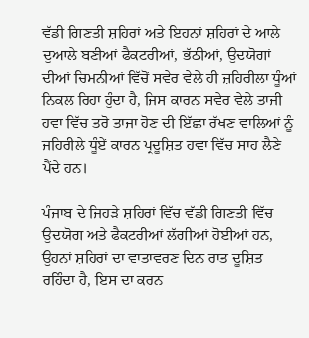ਵੱਡੀ ਗਿਣਤੀ ਸ਼ਹਿਰਾਂ ਅਤੇ ਇਹਨਾਂ ਸ਼ਹਿਰਾਂ ਦੇ ਆਲੇ ਦੁਆਲੇ ਬਣੀਆਂ ਫੈਕਟਰੀਆਂ, ਭੱਠੀਆਂ, ਉਦਯੋਗਾਂ ਦੀਆਂ ਚਿਮਨੀਆਂ ਵਿੱਚੋਂ ਸਵੇਰ ਵੇਲੇ ਹੀ ਜ਼ਹਿਰੀਲਾ ਧੂੰਆਂ ਨਿਕਲ ਰਿਹਾ ਹੁੰਦਾ ਹੈ, ਜਿਸ ਕਾਰਨ ਸਵੇਰ ਵੇਲੇ ਤਾਜੀ ਹਵਾ ਵਿੱਚ ਤਰੋ ਤਾਜਾ ਹੋਣ ਦੀ ਇੱਛਾ ਰੱਖਣ ਵਾਲਿਆਂ ਨੂੰ ਜਹਿਰੀਲੇ ਧੂੰਏਂ ਕਾਰਨ ਪ੍ਰਦੂਸ਼ਿਤ ਹਵਾ ਵਿੱਚ ਸਾਹ ਲੈਣੇ ਪੈਂਦੇ ਹਨ।

ਪੰਜਾਬ ਦੇ ਜਿਹੜੇ ਸ਼ਹਿਰਾਂ ਵਿੱਚ ਵੱਡੀ ਗਿਣਤੀ ਵਿੱਚ ਉਦਯੋਗ ਅਤੇ ਫੈਕਟਰੀਆਂ ਲੱਗੀਆਂ ਹੋਈਆਂ ਹਨ, ਉਹਨਾਂ ਸ਼ਹਿਰਾਂ ਦਾ ਵਾਤਾਵਰਣ ਦਿਨ ਰਾਤ ਦੂਸ਼ਿਤ ਰਹਿੰਦਾ ਹੈ, ਇਸ ਦਾ ਕਰਨ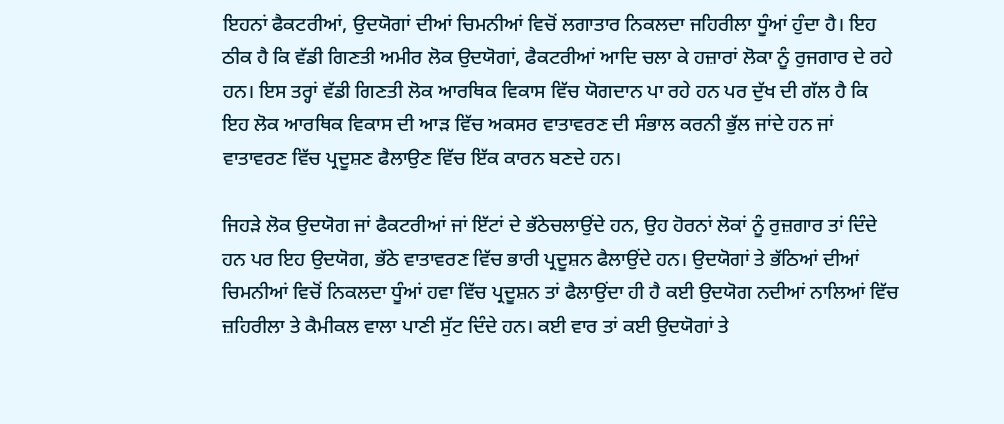ਇਹਨਾਂ ਫੈਕਟਰੀਆਂ, ਉਦਯੋਗਾਂ ਦੀਆਂ ਚਿਮਨੀਆਂ ਵਿਚੋਂ ਲਗਾਤਾਰ ਨਿਕਲਦਾ ਜਹਿਰੀਲਾ ਧੂੰਆਂ ਹੁੰਦਾ ਹੈ। ਇਹ ਠੀਕ ਹੈ ਕਿ ਵੱਡੀ ਗਿਣਤੀ ਅਮੀਰ ਲੋਕ ਉਦਯੋਗਾਂ, ਫੈਕਟਰੀਆਂ ਆਦਿ ਚਲਾ ਕੇ ਹਜ਼ਾਰਾਂ ਲੋਕਾ ਨੂੰ ਰੁਜਗਾਰ ਦੇ ਰਹੇ ਹਨ। ਇਸ ਤਰ੍ਹਾਂ ਵੱਡੀ ਗਿਣਤੀ ਲੋਕ ਆਰਥਿਕ ਵਿਕਾਸ ਵਿੱਚ ਯੋਗਦਾਨ ਪਾ ਰਹੇ ਹਨ ਪਰ ਦੁੱਖ ਦੀ ਗੱਲ ਹੈ ਕਿ ਇਹ ਲੋਕ ਆਰਥਿਕ ਵਿਕਾਸ ਦੀ ਆੜ ਵਿੱਚ ਅਕਸਰ ਵਾਤਾਵਰਣ ਦੀ ਸੰਭਾਲ ਕਰਨੀ ਭੁੱਲ ਜਾਂਦੇ ਹਨ ਜਾਂ ਵਾਤਾਵਰਣ ਵਿੱਚ ਪ੍ਰਦੂਸ਼ਣ ਫੈਲਾਉਣ ਵਿੱਚ ਇੱਕ ਕਾਰਨ ਬਣਦੇ ਹਨ।

ਜਿਹੜੇ ਲੋਕ ਉਦਯੋਗ ਜਾਂ ਫੈਕਟਰੀਆਂ ਜਾਂ ਇੱਟਾਂ ਦੇ ਭੱਠੇਚਲਾਉਂਦੇ ਹਨ, ਉਹ ਹੋਰਨਾਂ ਲੋਕਾਂ ਨੂੰ ਰੁਜ਼ਗਾਰ ਤਾਂ ਦਿੰਦੇ ਹਨ ਪਰ ਇਹ ਉਦਯੋਗ, ਭੱਠੇ ਵਾਤਾਵਰਣ ਵਿੱਚ ਭਾਰੀ ਪ੍ਰਦੂਸ਼ਨ ਫੈਲਾਉਂਦੇ ਹਨ। ਉਦਯੋਗਾਂ ਤੇ ਭੱਠਿਆਂ ਦੀਆਂ ਚਿਮਨੀਆਂ ਵਿਚੋਂ ਨਿਕਲਦਾ ਧੂੰਆਂ ਹਵਾ ਵਿੱਚ ਪ੍ਰਦੂਸ਼ਨ ਤਾਂ ਫੈਲਾਉਂਦਾ ਹੀ ਹੈ ਕਈ ਉਦਯੋਗ ਨਦੀਆਂ ਨਾਲਿਆਂ ਵਿੱਚ ਜ਼ਹਿਰੀਲਾ ਤੇ ਕੈਮੀਕਲ ਵਾਲਾ ਪਾਣੀ ਸੁੱਟ ਦਿੰਦੇ ਹਨ। ਕਈ ਵਾਰ ਤਾਂ ਕਈ ਉਦਯੋਗਾਂ ਤੇ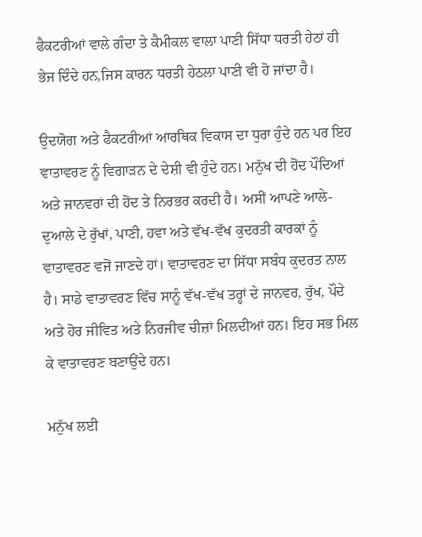ਫੈਕਟਰੀਆਂ ਵਾਲੇ ਗੰਦਾ ਤੇ ਕੈਮੀਕਲ ਵਾਲਾ ਪਾਣੀ ਸਿੱਧਾ ਧਰਤੀ ਹੇਠਾਂ ਹੀ ਭੇਜ ਦਿੰਦੇ ਹਨ,ਜਿਸ ਕਾਰਨ ਧਰਤੀ ਹੇਠਲਾ ਪਾਣੀ ਵੀ ਹੋ ਜਾਂਦਾ ਹੈ।

ਉਦਯੋਗ ਅਤੇ ਫੈਕਟਰੀਆਂ ਆਰਥਿਕ ਵਿਕਾਸ ਦਾ ਧੁਰਾ ਹੁੰਦੇ ਹਨ ਪਰ ਇਹ ਵਾਤਾਵਰਣ ਨੂੰ ਵਿਗਾੜਨ ਦੇ ਦੇਸ਼ੀ ਵੀ ਹੁੰਦੇ ਹਨ। ਮਨੁੱਖ ਦੀ ਹੋਂਦ ਪੌਦਿਆਂ ਅਤੇ ਜਾਨਵਰਾਂ ਦੀ ਹੋਂਦ ਤੇ ਨਿਰਭਰ ਕਰਦੀ ਹੈ। ਅਸੀਂ ਆਪਣੇ ਆਲੇ-ਦੁਆਲੇ ਦੇ ਰੁੱਖਾਂ, ਪਾਣੀ, ਹਵਾ ਅਤੇ ਵੱਖ-ਵੱਖ ਕੁਦਰਤੀ ਕਾਰਕਾਂ ਨੂੰ ਵਾਤਾਵਰਣ ਵਜੋਂ ਜਾਣਦੇ ਹਾਂ। ਵਾਤਾਵਰਣ ਦਾ ਸਿੱਧਾ ਸਬੰਧ ਕੁਦਰਤ ਨਾਲ ਹੈ। ਸਾਡੇ ਵਾਤਾਵਰਣ ਵਿੱਚ ਸਾਨੂੰ ਵੱਖ-ਵੱਖ ਤਰ੍ਹਾਂ ਦੇ ਜਾਨਵਰ, ਰੁੱਖ, ਪੌਦੇ ਅਤੇ ਹੋਰ ਜੀਵਿਤ ਅਤੇ ਨਿਰਜੀਵ ਚੀਜ਼ਾਂ ਮਿਲਦੀਆਂ ਹਨ। ਇਹ ਸਭ ਮਿਲ ਕੇ ਵਾਤਾਵਰਣ ਬਣਾਉਂਦੇ ਹਨ।

ਮਨੁੱਖ ਲਈ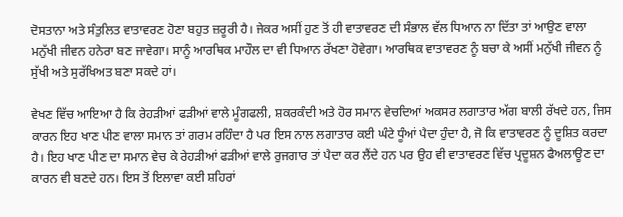ਦੋਸਤਾਨਾ ਅਤੇ ਸੰਤੁਲਿਤ ਵਾਤਾਵਰਣ ਹੋਣਾ ਬਹੁਤ ਜ਼ਰੂਰੀ ਹੈ। ਜੇਕਰ ਅਸੀਂ ਹੁਣ ਤੋਂ ਹੀ ਵਾਤਾਵਰਣ ਦੀ ਸੰਭਾਲ ਵੱਲ ਧਿਆਨ ਨਾ ਦਿੱਤਾ ਤਾਂ ਆਉਣ ਵਾਲਾ ਮਨੁੱਖੀ ਜੀਵਨ ਹਨੇਰਾ ਬਣ ਜਾਵੇਗਾ। ਸਾਨੂੰ ਆਰਥਿਕ ਮਾਹੌਲ ਦਾ ਵੀ ਧਿਆਨ ਰੱਖਣਾ ਹੋਵੇਗਾ। ਆਰਥਿਕ ਵਾਤਾਵਰਣ ਨੂੰ ਬਚਾ ਕੇ ਅਸੀਂ ਮਨੁੱਖੀ ਜੀਵਨ ਨੂੰ ਸੁੱਖੀ ਅਤੇ ਸੁਰੱਖਿਅਤ ਬਣਾ ਸਕਦੇ ਹਾਂ।

ਵੇਖਣ ਵਿੱਚ ਆਇਆ ਹੈ ਕਿ ਰੇਹੜੀਆਂ ਫੜੀਆਂ ਵਾਲੇ ਮੂੰਗਫਲੀ, ਸ਼ਕਰਕੰਦੀ ਅਤੇ ਹੋਰ ਸਮਾਨ ਵੇਚਦਿਆਂ ਅਕਸਰ ਲਗਾਤਾਰ ਅੱਗ ਬਾਲੀ ਰੱਖਦੇ ਹਨ, ਜਿਸ ਕਾਰਨ ਇਹ ਖਾਣ ਪੀਣ ਵਾਲਾ ਸਮਾਨ ਤਾਂ ਗਰਮ ਰਹਿੰਦਾ ਹੈ ਪਰ ਇਸ ਨਾਲ ਲਗਾਤਾਰ ਕਈ ਘੰਟੇ ਧੂੰਆਂ ਪੈਦਾ ਹੁੰਦਾ ਹੈ, ਜੋ ਕਿ ਵਾਤਾਵਰਣ ਨੂੰ ਦੂਸ਼ਿਤ ਕਰਦਾ ਹੈ। ਇਹ ਖਾਣ ਪੀਣ ਦਾ ਸਮਾਨ ਵੇਚ ਕੇ ਰੇਹੜੀਆਂ ਫੜੀਆਂ ਵਾਲੇ ਰੁਜਗਾਰ ਤਾਂ ਪੈਦਾ ਕਰ ਲੈਂਦੇ ਹਨ ਪਰ ਉਹ ਵੀ ਵਾਤਾਵਰਣ ਵਿੱਚ ਪ੍ਰਦੂਸ਼ਨ ਫੈਅਲਾਊਣ ਦਾ ਕਾਰਨ ਵੀ ਬਣਦੇ ਹਨ। ਇਸ ਤੋਂ ਇਲਾਵਾ ਕਈ ਸ਼ਹਿਰਾਂ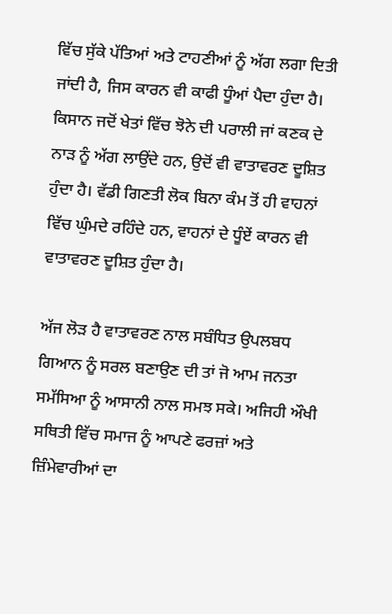ਵਿੱਚ ਸੁੱਕੇ ਪੱਤਿਆਂ ਅਤੇ ਟਾਹਣੀਆਂ ਨੂੰ ਅੱਗ ਲਗਾ ਦਿਤੀ ਜਾਂਦੀ ਹੈ, ਜਿਸ ਕਾਰਨ ਵੀ ਕਾਫੀ ਧੂੰਆਂ ਪੈਦਾ ਹੁੰਦਾ ਹੈ। ਕਿਸਾਨ ਜਦੋਂ ਖੇਤਾਂ ਵਿੱਚ ਝੋਨੇ ਦੀ ਪਰਾਲੀ ਜਾਂ ਕਣਕ ਦੇ ਨਾੜ ਨੂੰ ਅੱਗ ਲਾਉਂਦੇ ਹਨ, ਉਦੋਂ ਵੀ ਵਾਤਾਵਰਣ ਦੂਸ਼ਿਤ ਹੁੰਦਾ ਹੈ। ਵੱਡੀ ਗਿਣਤੀ ਲੋਕ ਬਿਨਾ ਕੰਮ ਤੋਂ ਹੀ ਵਾਹਨਾਂ ਵਿੱਚ ਘੁੰਮਦੇ ਰਹਿੰਦੇ ਹਨ, ਵਾਹਨਾਂ ਦੇ ਧੂੰਏਂ ਕਾਰਨ ਵੀ ਵਾਤਾਵਰਣ ਦੂਸ਼ਿਤ ਹੁੰਦਾ ਹੈ।

ਅੱਜ ਲੋੜ ਹੈ ਵਾਤਾਵਰਣ ਨਾਲ ਸਬੰਧਿਤ ਉਪਲਬਧ ਗਿਆਨ ਨੂੰ ਸਰਲ ਬਣਾਉਣ ਦੀ ਤਾਂ ਜੋ ਆਮ ਜਨਤਾ ਸਮੱਸਿਆ ਨੂੰ ਆਸਾਨੀ ਨਾਲ ਸਮਝ ਸਕੇ। ਅਜਿਹੀ ਔਖੀ ਸਥਿਤੀ ਵਿੱਚ ਸਮਾਜ ਨੂੰ ਆਪਣੇ ਫਰਜ਼ਾਂ ਅਤੇ ਜ਼ਿੰਮੇਵਾਰੀਆਂ ਦਾ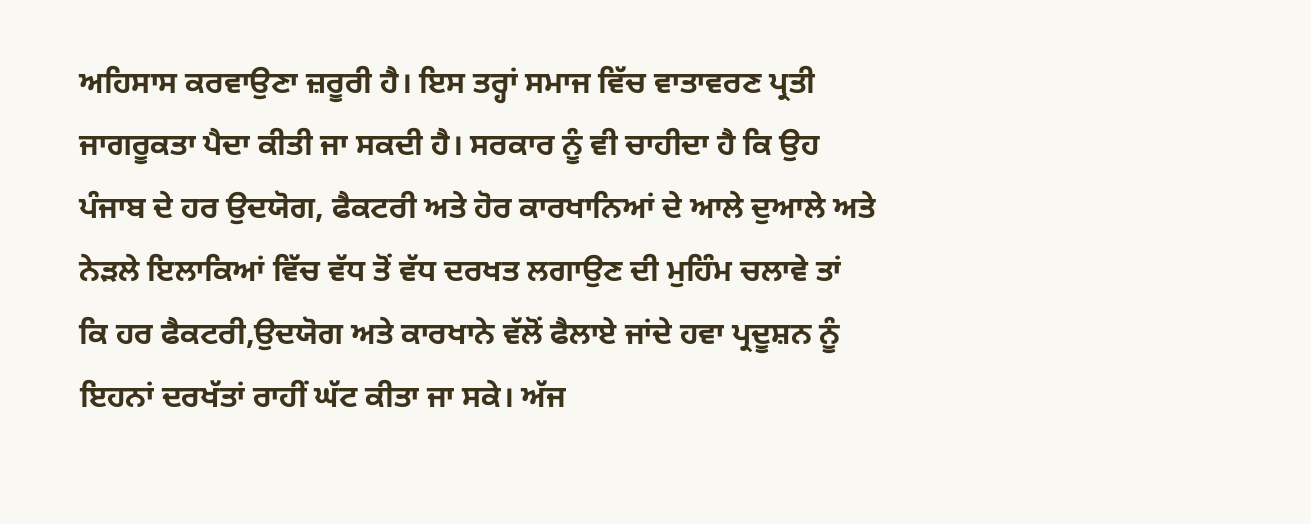ਅਹਿਸਾਸ ਕਰਵਾਉਣਾ ਜ਼ਰੂਰੀ ਹੈ। ਇਸ ਤਰ੍ਹਾਂ ਸਮਾਜ ਵਿੱਚ ਵਾਤਾਵਰਣ ਪ੍ਰਤੀ ਜਾਗਰੂਕਤਾ ਪੈਦਾ ਕੀਤੀ ਜਾ ਸਕਦੀ ਹੈ। ਸਰਕਾਰ ਨੂੰ ਵੀ ਚਾਹੀਦਾ ਹੈ ਕਿ ਉਹ ਪੰਜਾਬ ਦੇ ਹਰ ਉਦਯੋਗ, ਫੈਕਟਰੀ ਅਤੇ ਹੋਰ ਕਾਰਖਾਨਿਆਂ ਦੇ ਆਲੇ ਦੁਆਲੇ ਅਤੇ ਨੇੜਲੇ ਇਲਾਕਿਆਂ ਵਿੱਚ ਵੱਧ ਤੋਂ ਵੱਧ ਦਰਖਤ ਲਗਾਉਣ ਦੀ ਮੁਹਿੰਮ ਚਲਾਵੇ ਤਾਂ ਕਿ ਹਰ ਫੈਕਟਰੀ,ਉਦਯੋਗ ਅਤੇ ਕਾਰਖਾਨੇ ਵੱਲੋਂ ਫੈਲਾਏ ਜਾਂਦੇ ਹਵਾ ਪ੍ਰਦੂਸ਼ਨ ਨੂੰ ਇਹਨਾਂ ਦਰਖੱਤਾਂ ਰਾਹੀਂ ਘੱਟ ਕੀਤਾ ਜਾ ਸਕੇ। ਅੱਜ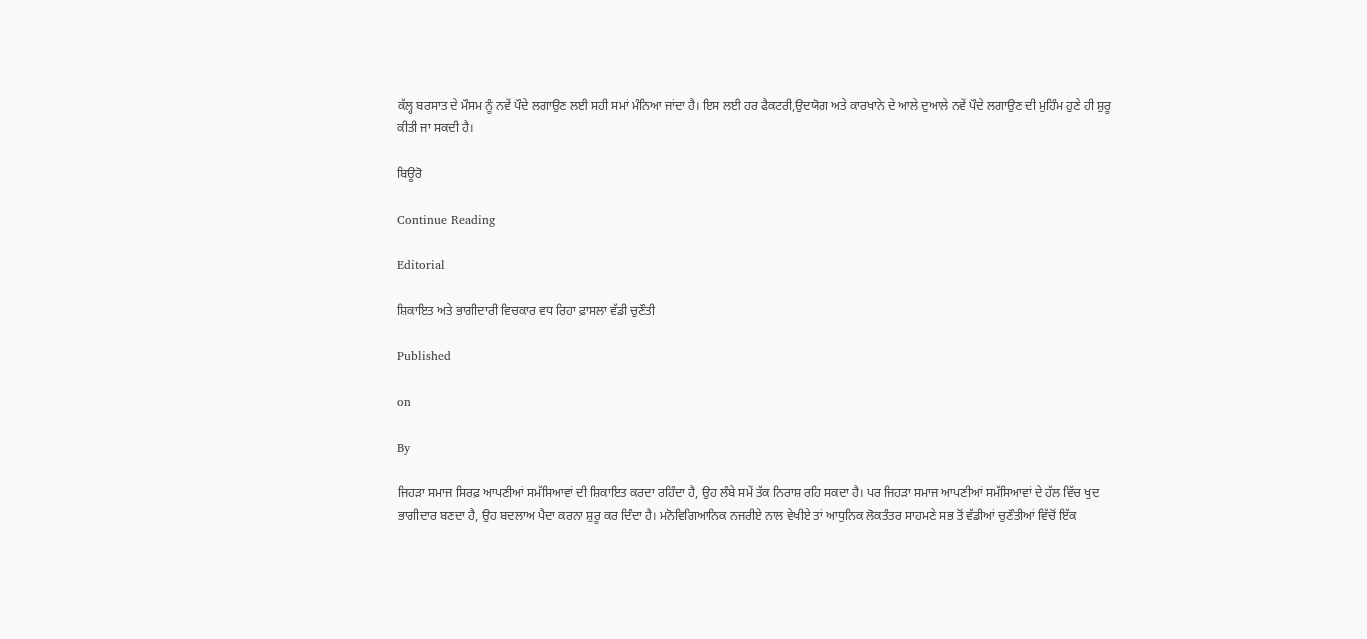ਕੱਲ੍ਹ ਬਰਸਾਤ ਦੇ ਮੌਸਮ ਨੂੰ ਨਵੇਂ ਪੌਦੇ ਲਗਾਉਣ ਲਈ ਸਹੀ ਸਮਾਂ ਮੰਨਿਆ ਜਾਂਦਾ ਹੈ। ਇਸ ਲਈ ਹਰ ਫੈਕਟਰੀ,ਉਦਯੋਗ ਅਤੇ ਕਾਰਖਾਨੇ ਦੇ ਆਲੇ ਦੁਆਲੇ ਨਵੇਂ ਪੌਦੇ ਲਗਾਉਣ ਦੀ ਮੁਹਿੰਮ ਹੁਣੇ ਹੀ ਸ਼ੁਰੂ ਕੀਤੀ ਜਾ ਸਕਦੀ ਹੈ।

ਬਿਊਰੋ

Continue Reading

Editorial

ਸ਼ਿਕਾਇਤ ਅਤੇ ਭਾਗੀਦਾਰੀ ਵਿਚਕਾਰ ਵਧ ਰਿਹਾ ਫ਼ਾਸਲਾ ਵੱਡੀ ਚੁਣੌਤੀ

Published

on

By

ਜਿਹੜਾ ਸਮਾਜ ਸਿਰਫ਼ ਆਪਣੀਆਂ ਸਮੱਸਿਆਵਾਂ ਦੀ ਸ਼ਿਕਾਇਤ ਕਰਦਾ ਰਹਿੰਦਾ ਹੈ, ਉਹ ਲੰਬੇ ਸਮੇਂ ਤੱਕ ਨਿਰਾਸ਼ ਰਹਿ ਸਕਦਾ ਹੈ। ਪਰ ਜਿਹੜਾ ਸਮਾਜ ਆਪਣੀਆਂ ਸਮੱਸਿਆਵਾਂ ਦੇ ਹੱਲ ਵਿੱਚ ਖੁਦ ਭਾਗੀਦਾਰ ਬਣਦਾ ਹੈ, ਉਹ ਬਦਲਾਅ ਪੈਦਾ ਕਰਨਾ ਸ਼ੁਰੂ ਕਰ ਦਿੰਦਾ ਹੈ। ਮਨੋਵਿਗਿਆਨਿਕ ਨਜਰੀਏ ਨਾਲ ਵੇਖੀਏ ਤਾਂ ਆਧੁਨਿਕ ਲੋਕਤੰਤਰ ਸਾਹਮਣੇ ਸਭ ਤੋਂ ਵੱਡੀਆਂ ਚੁਣੌਤੀਆਂ ਵਿੱਚੋਂ ਇੱਕ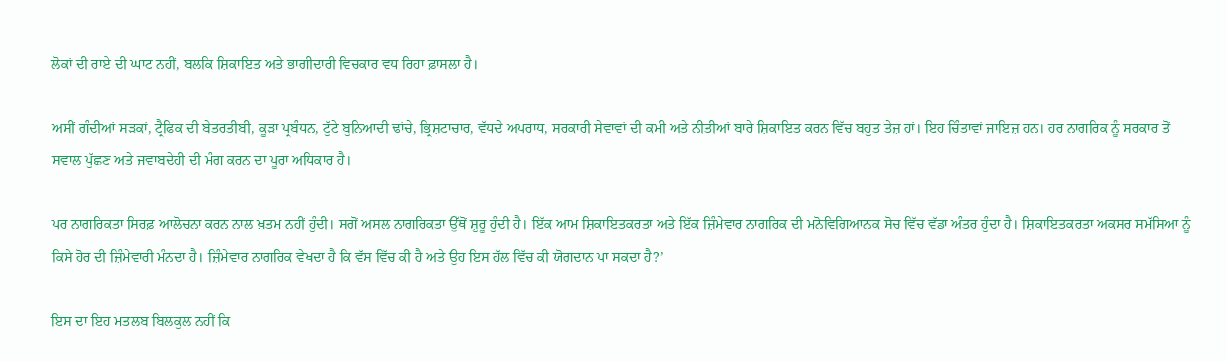ਲੋਕਾਂ ਦੀ ਰਾਏ ਦੀ ਘਾਟ ਨਹੀਂ, ਬਲਕਿ ਸ਼ਿਕਾਇਤ ਅਤੇ ਭਾਗੀਦਾਰੀ ਵਿਚਕਾਰ ਵਧ ਰਿਹਾ ਫ਼ਾਸਲਾ ਹੈ।

ਅਸੀਂ ਗੰਦੀਆਂ ਸੜਕਾਂ, ਟ੍ਰੈਫਿਕ ਦੀ ਬੇਤਰਤੀਬੀ, ਕੂੜਾ ਪ੍ਰਬੰਧਨ, ਟੁੱਟੇ ਬੁਨਿਆਦੀ ਢਾਂਚੇ, ਭ੍ਰਿਸ਼ਟਾਚਾਰ, ਵੱਧਦੇ ਅਪਰਾਧ, ਸਰਕਾਰੀ ਸੇਵਾਵਾਂ ਦੀ ਕਮੀ ਅਤੇ ਨੀਤੀਆਂ ਬਾਰੇ ਸ਼ਿਕਾਇਤ ਕਰਨ ਵਿੱਚ ਬਹੁਤ ਤੇਜ਼ ਹਾਂ। ਇਹ ਚਿੰਤਾਵਾਂ ਜਾਇਜ਼ ਹਨ। ਹਰ ਨਾਗਰਿਕ ਨੂੰ ਸਰਕਾਰ ਤੋਂ ਸਵਾਲ ਪੁੱਛਣ ਅਤੇ ਜਵਾਬਦੇਹੀ ਦੀ ਮੰਗ ਕਰਨ ਦਾ ਪੂਰਾ ਅਧਿਕਾਰ ਹੈ।

ਪਰ ਨਾਗਰਿਕਤਾ ਸਿਰਫ਼ ਆਲੋਚਨਾ ਕਰਨ ਨਾਲ ਖ਼ਤਮ ਨਹੀਂ ਹੁੰਦੀ। ਸਗੋਂ ਅਸਲ ਨਾਗਰਿਕਤਾ ਉੱਥੋਂ ਸ਼ੁਰੂ ਹੁੰਦੀ ਹੈ। ਇੱਕ ਆਮ ਸ਼ਿਕਾਇਤਕਰਤਾ ਅਤੇ ਇੱਕ ਜ਼ਿੰਮੇਵਾਰ ਨਾਗਰਿਕ ਦੀ ਮਨੋਵਿਗਿਆਨਕ ਸੋਚ ਵਿੱਚ ਵੱਡਾ ਅੰਤਰ ਹੁੰਦਾ ਹੈ। ਸ਼ਿਕਾਇਤਕਰਤਾ ਅਕਸਰ ਸਮੱਸਿਆ ਨੂੰ ਕਿਸੇ ਹੋਰ ਦੀ ਜ਼ਿੰਮੇਵਾਰੀ ਮੰਨਦਾ ਹੈ। ਜ਼ਿੰਮੇਵਾਰ ਨਾਗਰਿਕ ਵੇਖਦਾ ਹੈ ਕਿ ਵੱਸ ਵਿੱਚ ਕੀ ਹੈ ਅਤੇ ਉਹ ਇਸ ਹੱਲ ਵਿੱਚ ਕੀ ਯੋਗਦਾਨ ਪਾ ਸਕਦਾ ਹੈ?’

ਇਸ ਦਾ ਇਹ ਮਤਲਬ ਬਿਲਕੁਲ ਨਹੀਂ ਕਿ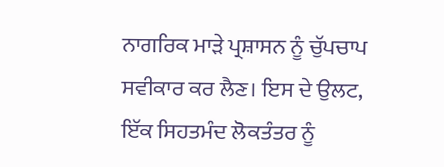ਨਾਗਰਿਕ ਮਾੜੇ ਪ੍ਰਸ਼ਾਸਨ ਨੂੰ ਚੁੱਪਚਾਪ ਸਵੀਕਾਰ ਕਰ ਲੈਣ। ਇਸ ਦੇ ਉਲਟ, ਇੱਕ ਸਿਹਤਮੰਦ ਲੋਕਤੰਤਰ ਨੂੰ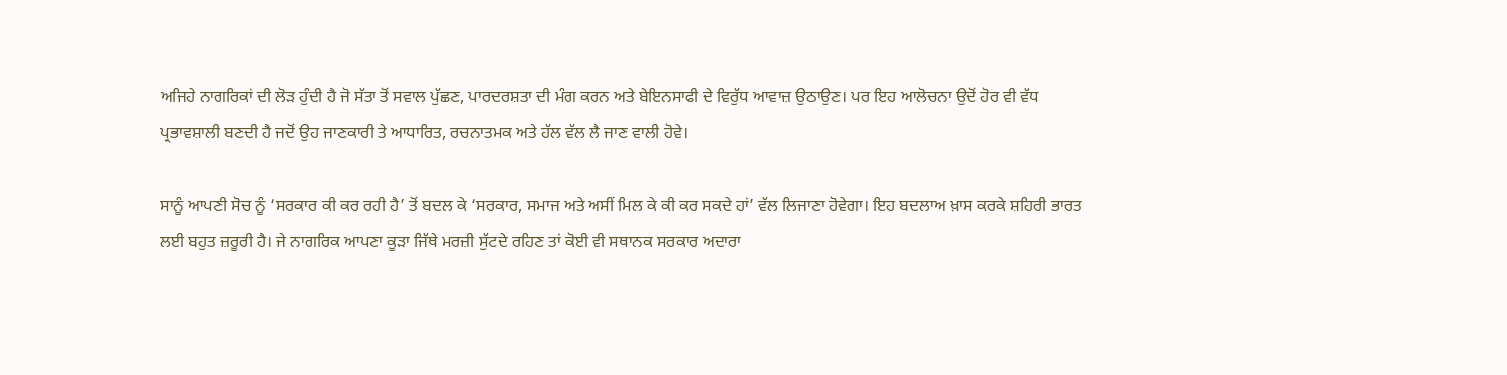ਅਜਿਹੇ ਨਾਗਰਿਕਾਂ ਦੀ ਲੋੜ ਹੁੰਦੀ ਹੈ ਜੋ ਸੱਤਾ ਤੋਂ ਸਵਾਲ ਪੁੱਛਣ, ਪਾਰਦਰਸ਼ਤਾ ਦੀ ਮੰਗ ਕਰਨ ਅਤੇ ਬੇਇਨਸਾਫੀ ਦੇ ਵਿਰੁੱਧ ਆਵਾਜ਼ ਉਠਾਉਣ। ਪਰ ਇਹ ਆਲੋਚਨਾ ਉਦੋਂ ਹੋਰ ਵੀ ਵੱਧ ਪ੍ਰਭਾਵਸ਼ਾਲੀ ਬਣਦੀ ਹੈ ਜਦੋਂ ਉਹ ਜਾਣਕਾਰੀ ਤੇ ਆਧਾਰਿਤ, ਰਚਨਾਤਮਕ ਅਤੇ ਹੱਲ ਵੱਲ ਲੈ ਜਾਣ ਵਾਲੀ ਹੋਵੇ।

ਸਾਨੂੰ ਆਪਣੀ ਸੋਚ ਨੂੰ ‘ਸਰਕਾਰ ਕੀ ਕਰ ਰਹੀ ਹੈ’ ਤੋਂ ਬਦਲ ਕੇ ‘ਸਰਕਾਰ, ਸਮਾਜ ਅਤੇ ਅਸੀਂ ਮਿਲ ਕੇ ਕੀ ਕਰ ਸਕਦੇ ਹਾਂ’ ਵੱਲ ਲਿਜਾਣਾ ਹੋਵੇਗਾ। ਇਹ ਬਦਲਾਅ ਖ਼ਾਸ ਕਰਕੇ ਸ਼ਹਿਰੀ ਭਾਰਤ ਲਈ ਬਹੁਤ ਜ਼ਰੂਰੀ ਹੈ। ਜੇ ਨਾਗਰਿਕ ਆਪਣਾ ਕੂੜਾ ਜਿੱਥੇ ਮਰਜ਼ੀ ਸੁੱਟਦੇ ਰਹਿਣ ਤਾਂ ਕੋਈ ਵੀ ਸਥਾਨਕ ਸਰਕਾਰ ਅਦਾਰਾ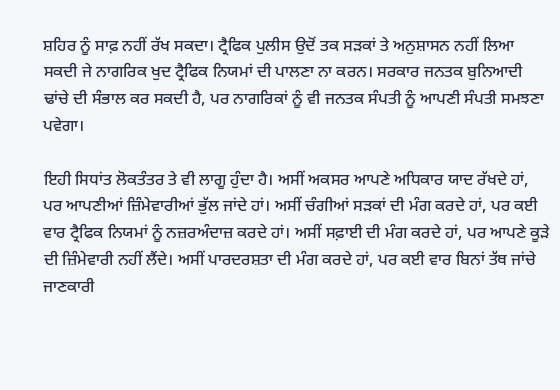ਸ਼ਹਿਰ ਨੂੰ ਸਾਫ਼ ਨਹੀਂ ਰੱਖ ਸਕਦਾ। ਟ੍ਰੈਫਿਕ ਪੁਲੀਸ ਉਦੋਂ ਤਕ ਸੜਕਾਂ ਤੇ ਅਨੁਸ਼ਾਸਨ ਨਹੀਂ ਲਿਆ ਸਕਦੀ ਜੇ ਨਾਗਰਿਕ ਖੁਦ ਟ੍ਰੈਫਿਕ ਨਿਯਮਾਂ ਦੀ ਪਾਲਣਾ ਨਾ ਕਰਨ। ਸਰਕਾਰ ਜਨਤਕ ਬੁਨਿਆਦੀ ਢਾਂਚੇ ਦੀ ਸੰਭਾਲ ਕਰ ਸਕਦੀ ਹੈ, ਪਰ ਨਾਗਰਿਕਾਂ ਨੂੰ ਵੀ ਜਨਤਕ ਸੰਪਤੀ ਨੂੰ ਆਪਣੀ ਸੰਪਤੀ ਸਮਝਣਾ ਪਵੇਗਾ।

ਇਹੀ ਸਿਧਾਂਤ ਲੋਕਤੰਤਰ ਤੇ ਵੀ ਲਾਗੂ ਹੁੰਦਾ ਹੈ। ਅਸੀਂ ਅਕਸਰ ਆਪਣੇ ਅਧਿਕਾਰ ਯਾਦ ਰੱਖਦੇ ਹਾਂ, ਪਰ ਆਪਣੀਆਂ ਜ਼ਿੰਮੇਵਾਰੀਆਂ ਭੁੱਲ ਜਾਂਦੇ ਹਾਂ। ਅਸੀਂ ਚੰਗੀਆਂ ਸੜਕਾਂ ਦੀ ਮੰਗ ਕਰਦੇ ਹਾਂ, ਪਰ ਕਈ ਵਾਰ ਟ੍ਰੈਫਿਕ ਨਿਯਮਾਂ ਨੂੰ ਨਜ਼ਰਅੰਦਾਜ਼ ਕਰਦੇ ਹਾਂ। ਅਸੀਂ ਸਫ਼ਾਈ ਦੀ ਮੰਗ ਕਰਦੇ ਹਾਂ, ਪਰ ਆਪਣੇ ਕੂੜੇ ਦੀ ਜ਼ਿੰਮੇਵਾਰੀ ਨਹੀਂ ਲੈਂਦੇ। ਅਸੀਂ ਪਾਰਦਰਸ਼ਤਾ ਦੀ ਮੰਗ ਕਰਦੇ ਹਾਂ, ਪਰ ਕਈ ਵਾਰ ਬਿਨਾਂ ਤੱਥ ਜਾਂਚੇ ਜਾਣਕਾਰੀ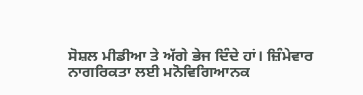ਸੋਸ਼ਲ ਮੀਡੀਆ ਤੇ ਅੱਗੇ ਭੇਜ ਦਿੰਦੇ ਹਾਂ। ਜ਼ਿੰਮੇਵਾਰ ਨਾਗਰਿਕਤਾ ਲਈ ਮਨੋਵਿਗਿਆਨਕ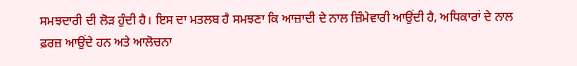ਸਮਝਦਾਰੀ ਦੀ ਲੋੜ ਹੁੰਦੀ ਹੈ। ਇਸ ਦਾ ਮਤਲਬ ਹੈ ਸਮਝਣਾ ਕਿ ਆਜ਼ਾਦੀ ਦੇ ਨਾਲ ਜ਼ਿੰਮੇਵਾਰੀ ਆਉਂਦੀ ਹੈ, ਅਧਿਕਾਰਾਂ ਦੇ ਨਾਲ ਫ਼ਰਜ਼ ਆਉਂਦੇ ਹਨ ਅਤੇ ਆਲੋਚਨਾ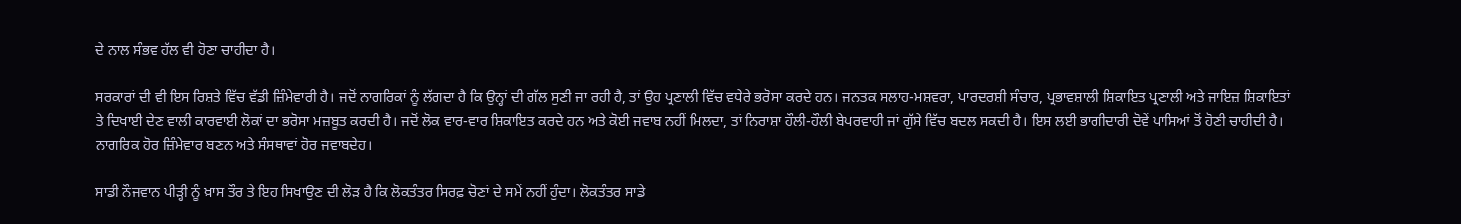ਦੇ ਨਾਲ ਸੰਭਵ ਹੱਲ ਵੀ ਹੋਣਾ ਚਾਹੀਦਾ ਹੈ।

ਸਰਕਾਰਾਂ ਦੀ ਵੀ ਇਸ ਰਿਸ਼ਤੇ ਵਿੱਚ ਵੱਡੀ ਜ਼ਿੰਮੇਵਾਰੀ ਹੈ। ਜਦੋਂ ਨਾਗਰਿਕਾਂ ਨੂੰ ਲੱਗਦਾ ਹੈ ਕਿ ਉਨ੍ਹਾਂ ਦੀ ਗੱਲ ਸੁਣੀ ਜਾ ਰਹੀ ਹੈ, ਤਾਂ ਉਹ ਪ੍ਰਣਾਲੀ ਵਿੱਚ ਵਧੇਰੇ ਭਰੋਸਾ ਕਰਦੇ ਹਨ। ਜਨਤਕ ਸਲਾਹ-ਮਸ਼ਵਰਾ, ਪਾਰਦਰਸ਼ੀ ਸੰਚਾਰ, ਪ੍ਰਭਾਵਸ਼ਾਲੀ ਸ਼ਿਕਾਇਤ ਪ੍ਰਣਾਲੀ ਅਤੇ ਜਾਇਜ਼ ਸ਼ਿਕਾਇਤਾਂ ਤੇ ਦਿਖਾਈ ਦੇਣ ਵਾਲੀ ਕਾਰਵਾਈ ਲੋਕਾਂ ਦਾ ਭਰੋਸਾ ਮਜ਼ਬੂਤ ਕਰਦੀ ਹੈ। ਜਦੋਂ ਲੋਕ ਵਾਰ-ਵਾਰ ਸ਼ਿਕਾਇਤ ਕਰਦੇ ਹਨ ਅਤੇ ਕੋਈ ਜਵਾਬ ਨਹੀਂ ਮਿਲਦਾ, ਤਾਂ ਨਿਰਾਸ਼ਾ ਹੌਲੀ-ਹੌਲੀ ਬੇਪਰਵਾਹੀ ਜਾਂ ਗੁੱਸੇ ਵਿੱਚ ਬਦਲ ਸਕਦੀ ਹੈ। ਇਸ ਲਈ ਭਾਗੀਦਾਰੀ ਦੋਵੇਂ ਪਾਸਿਆਂ ਤੋਂ ਹੋਣੀ ਚਾਹੀਦੀ ਹੈ। ਨਾਗਰਿਕ ਹੋਰ ਜ਼ਿੰਮੇਵਾਰ ਬਣਨ ਅਤੇ ਸੰਸਥਾਵਾਂ ਹੋਰ ਜਵਾਬਦੇਹ।

ਸਾਡੀ ਨੌਜਵਾਨ ਪੀੜ੍ਹੀ ਨੂੰ ਖ਼ਾਸ ਤੌਰ ਤੇ ਇਹ ਸਿਖਾਉਣ ਦੀ ਲੋੜ ਹੈ ਕਿ ਲੋਕਤੰਤਰ ਸਿਰਫ਼ ਚੋਣਾਂ ਦੇ ਸਮੇਂ ਨਹੀਂ ਹੁੰਦਾ। ਲੋਕਤੰਤਰ ਸਾਡੇ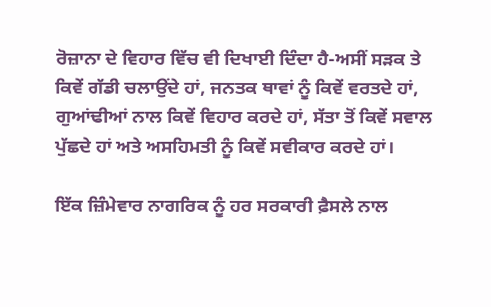ਰੋਜ਼ਾਨਾ ਦੇ ਵਿਹਾਰ ਵਿੱਚ ਵੀ ਦਿਖਾਈ ਦਿੰਦਾ ਹੈ-ਅਸੀਂ ਸੜਕ ਤੇ ਕਿਵੇਂ ਗੱਡੀ ਚਲਾਉਂਦੇ ਹਾਂ, ਜਨਤਕ ਥਾਵਾਂ ਨੂੰ ਕਿਵੇਂ ਵਰਤਦੇ ਹਾਂ, ਗੁਆਂਢੀਆਂ ਨਾਲ ਕਿਵੇਂ ਵਿਹਾਰ ਕਰਦੇ ਹਾਂ, ਸੱਤਾ ਤੋਂ ਕਿਵੇਂ ਸਵਾਲ ਪੁੱਛਦੇ ਹਾਂ ਅਤੇ ਅਸਹਿਮਤੀ ਨੂੰ ਕਿਵੇਂ ਸਵੀਕਾਰ ਕਰਦੇ ਹਾਂ।

ਇੱਕ ਜ਼ਿੰਮੇਵਾਰ ਨਾਗਰਿਕ ਨੂੰ ਹਰ ਸਰਕਾਰੀ ਫ਼ੈਸਲੇ ਨਾਲ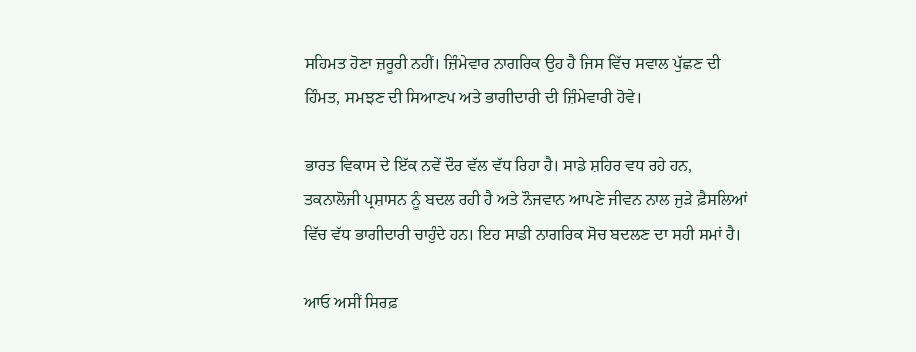ਸਹਿਮਤ ਹੋਣਾ ਜ਼ਰੂਰੀ ਨਹੀਂ। ਜ਼ਿੰਮੇਵਾਰ ਨਾਗਰਿਕ ਉਹ ਹੈ ਜਿਸ ਵਿੱਚ ਸਵਾਲ ਪੁੱਛਣ ਦੀ ਹਿੰਮਤ, ਸਮਝਣ ਦੀ ਸਿਆਣਪ ਅਤੇ ਭਾਗੀਦਾਰੀ ਦੀ ਜ਼ਿੰਮੇਵਾਰੀ ਹੋਵੇ।

ਭਾਰਤ ਵਿਕਾਸ ਦੇ ਇੱਕ ਨਵੇਂ ਦੌਰ ਵੱਲ ਵੱਧ ਰਿਹਾ ਹੈ। ਸਾਡੇ ਸ਼ਹਿਰ ਵਧ ਰਹੇ ਹਨ, ਤਕਨਾਲੋਜੀ ਪ੍ਰਸ਼ਾਸਨ ਨੂੰ ਬਦਲ ਰਹੀ ਹੈ ਅਤੇ ਨੌਜਵਾਨ ਆਪਣੇ ਜੀਵਨ ਨਾਲ ਜੁੜੇ ਫ਼ੈਸਲਿਆਂ ਵਿੱਚ ਵੱਧ ਭਾਗੀਦਾਰੀ ਚਾਹੁੰਦੇ ਹਨ। ਇਹ ਸਾਡੀ ਨਾਗਰਿਕ ਸੋਚ ਬਦਲਣ ਦਾ ਸਹੀ ਸਮਾਂ ਹੈ।

ਆਓ ਅਸੀਂ ਸਿਰਫ਼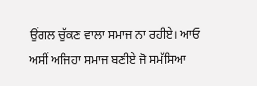ਉਂਗਲ ਚੁੱਕਣ ਵਾਲਾ ਸਮਾਜ ਨਾ ਰਹੀਏ। ਆਓ ਅਸੀਂ ਅਜਿਹਾ ਸਮਾਜ ਬਣੀਏ ਜੋ ਸਮੱਸਿਆ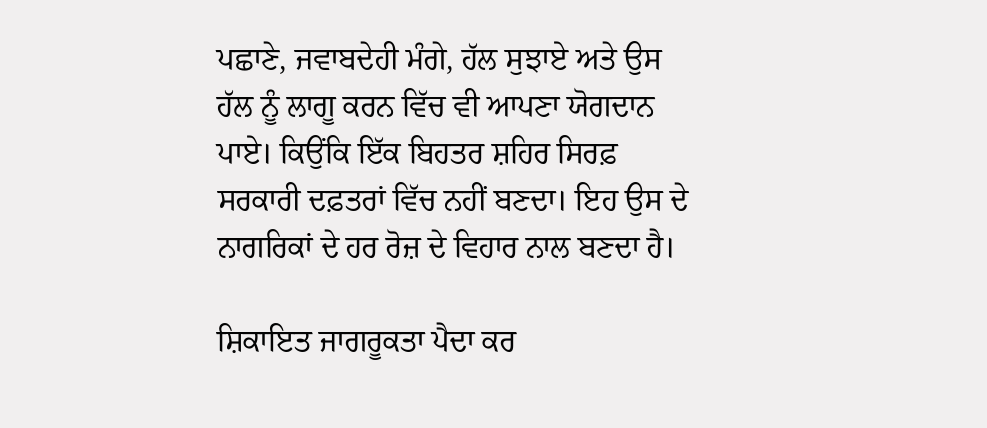ਪਛਾਣੇ, ਜਵਾਬਦੇਹੀ ਮੰਗੇ, ਹੱਲ ਸੁਝਾਏ ਅਤੇ ਉਸ ਹੱਲ ਨੂੰ ਲਾਗੂ ਕਰਨ ਵਿੱਚ ਵੀ ਆਪਣਾ ਯੋਗਦਾਨ ਪਾਏ। ਕਿਉਂਕਿ ਇੱਕ ਬਿਹਤਰ ਸ਼ਹਿਰ ਸਿਰਫ਼ ਸਰਕਾਰੀ ਦਫ਼ਤਰਾਂ ਵਿੱਚ ਨਹੀਂ ਬਣਦਾ। ਇਹ ਉਸ ਦੇ ਨਾਗਰਿਕਾਂ ਦੇ ਹਰ ਰੋਜ਼ ਦੇ ਵਿਹਾਰ ਨਾਲ ਬਣਦਾ ਹੈ।

ਸ਼ਿਕਾਇਤ ਜਾਗਰੂਕਤਾ ਪੈਦਾ ਕਰ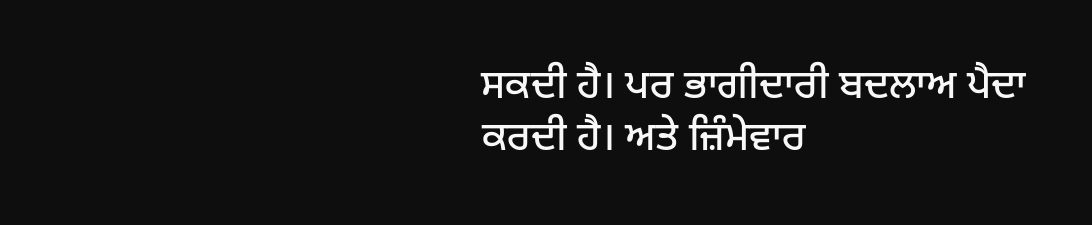ਸਕਦੀ ਹੈ। ਪਰ ਭਾਗੀਦਾਰੀ ਬਦਲਾਅ ਪੈਦਾ ਕਰਦੀ ਹੈ। ਅਤੇ ਜ਼ਿੰਮੇਵਾਰ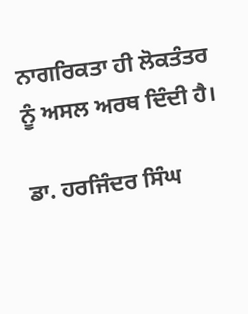ਨਾਗਰਿਕਤਾ ਹੀ ਲੋਕਤੰਤਰ ਨੂੰ ਅਸਲ ਅਰਥ ਦਿੰਦੀ ਹੈ।

ਡਾ. ਹਰਜਿੰਦਰ ਸਿੰਘ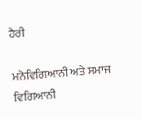ਹੈਰੀ

ਮਨੋਵਿਗਿਆਨੀ ਅਤੇ ਸਮਾਜ ਵਿਗਿਆਨੀ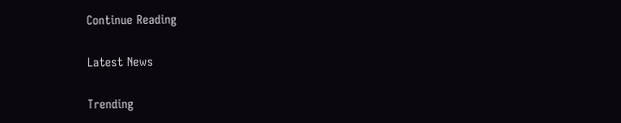Continue Reading

Latest News

Trending